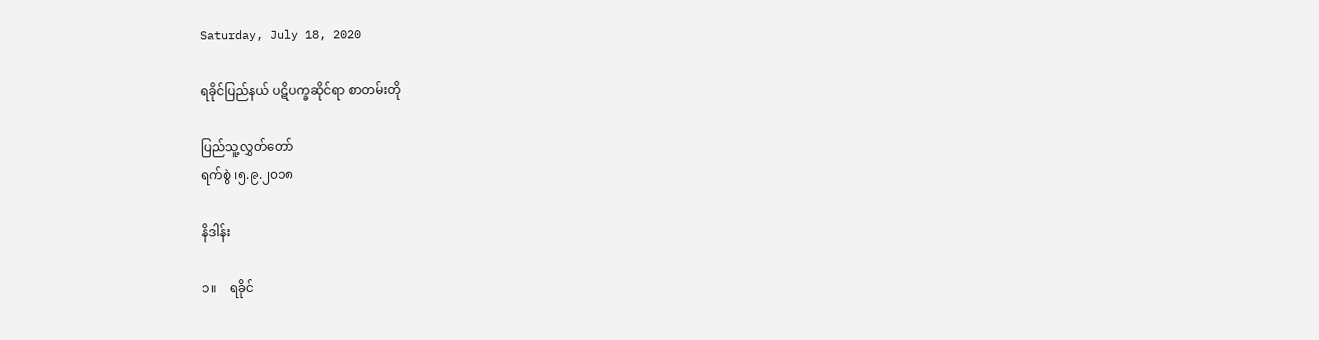Saturday, July 18, 2020

ရခိုင်ပြည်နယ် ပဋိပက္ခဆိုင်ရာ စာတမ်းတို

ပြည်သူ့လွှတ်တော်
ရက်စွဲ ၊၅.၉.၂၀၁၈

နိဒါန်း

၁။    ရခိုင်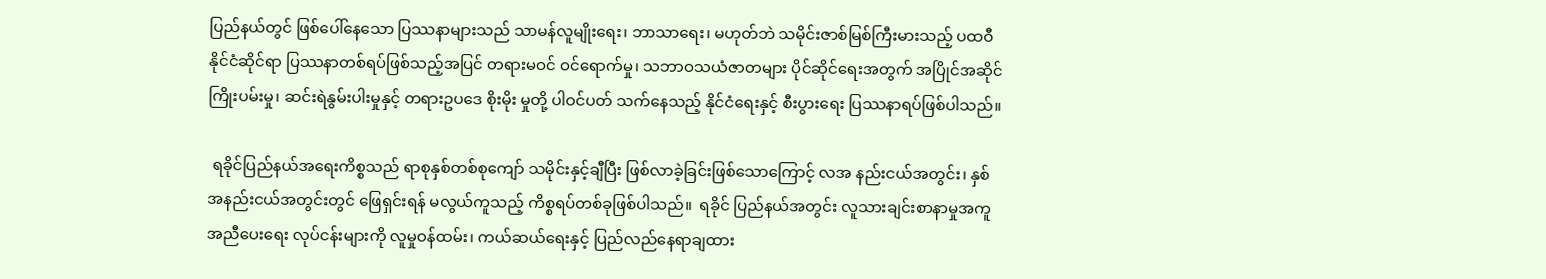ပြည်နယ်တွင် ဖြစ်ပေါ်နေသော ပြဿနာများသည် သာမန်လူမျိုးရေး၊ ဘာသာရေး၊ မဟုတ်ဘဲ သမိုင်းဇာစ်မြစ်ကြီးမားသည့် ပထဝီနိုင်ငံဆိုင်ရာ ပြဿနာတစ်ရပ်ဖြစ်သည့်အပြင် တရားမဝင် ဝင်ရောက်မှု၊ သဘာဝသယံဇာတများ ပိုင်ဆိုင်ရေးအတွက် အပြိုင်အဆိုင်ကြိုးပမ်းမှု၊ ဆင်းရဲနွမ်းပါးမှုနှင့် တရားဥပဒေ စိုးမိုး မှုတို့ ပါဝင်ပတ် သက်နေသည့် နိုင်ငံရေးနှင့် စီးပွားရေး ပြဿနာရပ်ဖြစ်ပါသည်။

 ရခိုင်ပြည်နယ်အရေးကိစ္စသည် ရာစုနှစ်တစ်စုကျော် သမိုင်းနှင့်ချီပြီး ဖြစ်လာခဲ့ခြင်းဖြစ်သောကြောင့် လအ နည်းငယ်အတွင်း၊ နှစ်အနည်းငယ်အတွင်းတွင် ဖြေရှင်းရန် မလွယ်ကူသည့် ကိစ္စရပ်တစ်ခုဖြစ်ပါသည်။  ရခိုင် ပြည်နယ်အတွင်း လူသားချင်းစာနာမှုအကူ အညီပေးရေး လုပ်ငန်းများကို လူမှုဝန်ထမ်း၊ ကယ်ဆယ်ရေးနှင့် ပြည်လည်နေရာချထား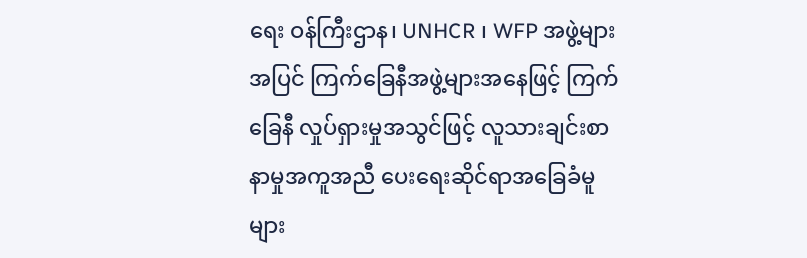ရေး ဝန်ကြီးဌာန၊ UNHCR ၊ WFP အဖွဲ့များအပြင် ကြက်ခြေနီအဖွဲ့များအနေဖြင့် ကြက်ခြေနီ လှုပ်ရှားမှုအသွင်ဖြင့် လူသားချင်းစာနာမှုအကူအညီ ပေးရေးဆိုင်ရာအခြေခံမူများ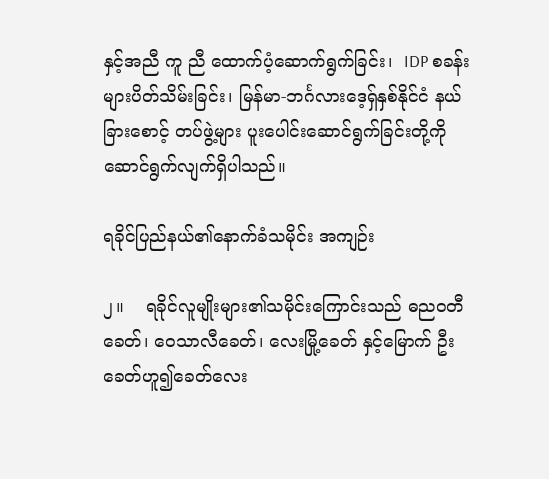နှင့်အညီ ကူ ညီ ထောက်ပံ့ဆောက်ရွက်ခြင်း၊  IDP စခန်းများပိတ်သိမ်းခြင်း၊ မြန်မာ-ဘင်္ဂလားဒေ့ရှ်နှစ်နိုင်ငံ နယ်ခြားစောင့် တပ်ဖွဲ့များ ပူးပေါင်းဆောင်ရွက်ခြင်းတို့ကို ဆောင်ရွက်လျက်ရှိပါသည်။

ရခိုင်ပြည်နယ်၏နောက်ခံသမိုင်း အကျဉ်း

၂။    ရခိုင်လူမျိုးများ၏သမိုင်းကြောင်းသည် ဓညဝတီခေတ်၊ ဝေသာလီခေတ်၊ လေးမြို့ခေတ် နှင့်မြောက် ဦးခေတ်ဟူ၍ခေတ်လေး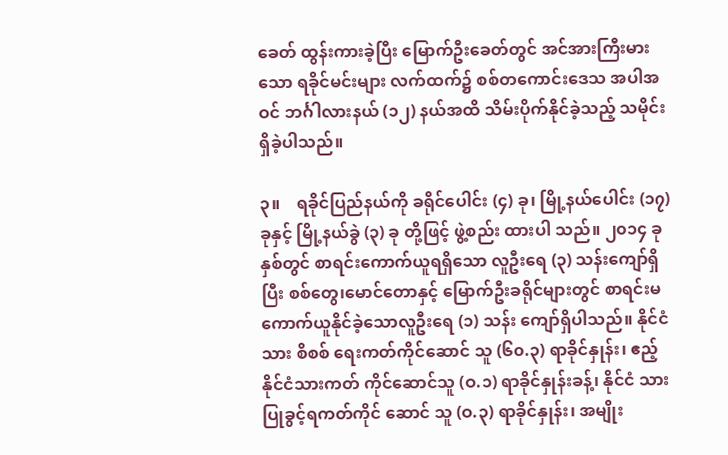ခေတ် ထွန်းကားခဲ့ပြီး မြောက်ဦးခေတ်တွင် အင်အားကြီးမား သော ရခိုင်မင်းများ လက်ထက်၌ စစ်တကောင်းဒေသ အပါအဝင် ဘင်္ဂါလားနယ် (၁၂) နယ်အထိ သိမ်းပိုက်နိုင်ခဲ့သည့် သမိုင်း ရှိခဲ့ပါသည်။

၃။    ရခိုင်ပြည်နယ်ကို ခရိုင်ပေါင်း (၄) ခု၊ မြို့နယ်ပေါင်း (၁၇) ခုနှင့် မြို့နယ်ခွဲ (၃) ခု တို့ဖြင့် ဖွဲ့စည်း ထားပါ သည်။ ၂၀၁၄ ခုနှစ်တွင် စာရင်းကောက်ယူရရှိသော လူဦးရေ (၃) သန်းကျော်ရှိပြီး စစ်တွေ၊မောင်တောနှင့် မြောက်ဦးခရိုင်များတွင် စာရင်းမကောက်ယူနိုင်ခဲ့သောလူဦးရေ (၁) သန်း ကျော်ရှိပါသည်။ နိုင်ငံသား စိစစ် ရေးကတ်ကိုင်ဆောင် သူ (၆၀.၃) ရာခိုင်နှုန်း၊ ဧည့်နိုင်ငံသားကတ် ကိုင်ဆောင်သူ (ဝ.၁) ရာခိုင်နှုန်းခန့်၊ နိုင်ငံ သားပြုခွင့်ရကတ်ကိုင် ဆောင် သူ (ဝ.၃) ရာခိုင်နှုန်း၊ အမျိုး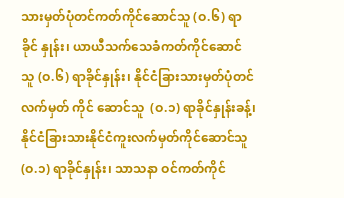သားမှတ်ပုံတင်ကတ်ကိုင်ဆောင်သူ (ဝ.၆) ရာ ခိုင် နှုန်း၊ ယာယီသက်သေခံကတ်ကိုင်ဆောင် သူ (ဝ.၆) ရာခိုင်နှုန်း၊ နိုင်ငံခြားသားမှတ်ပုံတင်လက်မှတ် ကိုင် ဆောင်သူ  (ဝ.၁) ရာခိုင်နှုန်းခန့်၊ နိုင်ငံခြားသားနိုင်ငံကူးလက်မှတ်ကိုင်ဆောင်သူ (ဝ.၁) ရာခိုင်နှုန်း၊ သာသနာ ဝင်ကတ်ကိုင်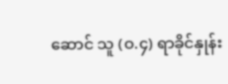ဆောင် သူ (ဝ.၄) ရာခိုင်နှုန်း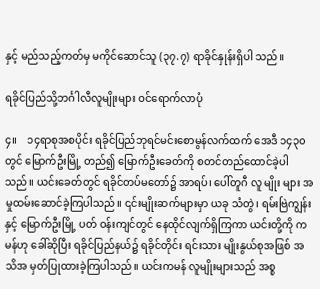နှင့် မည်သည့်ကတ်မှ မကိုင်ဆောင်သူ (၃၇.၇) ရာခိုင်နှုန်းရှိပါ သည်။

ရခိုင်ပြည်သို့ဘင်္ဂါလီလူမျိုးများ ဝင်ရောက်လာပုံ

၄။    ၁၄ရာစုအစပိုင်း ရခိုင်ပြည်ဘုရင်မင်းစောမွန်လက်ထက် အေဒီ ၁၄၃၀ တွင် မြောက်ဦးမြို့ တည်၍ မြောက်ဦးခေတ်ကို စတင်တည်ထောင်ခဲ့ပါသည်။ ယင်းခေတ်တွင် ရခိုင်တပ်မတော်၌ အာရပ်၊ ပေါ်တူဂီ လူ မျိုး များ အမှုထမ်းဆောင်ခဲ့ကြပါသည်။ ၎င်းမျိုးဆက်များမှာ ယခု သံတွဲ၊ ရမ်းဗြဲကျွန်းနှင့် မြောက်ဦးမြို့ ပတ် ဝန်းကျင်တွင် နေထိုင်လျက်ရှိကြကာ ယင်းတို့ကို ကမန်ဟု ခေါ်ဆိုပြီး ရခိုင်ပြည်နယ်၌ ရခိုင်တိုင်း ရင်းသား မျိုးနွယ်စုအဖြစ် အသိအ မှတ်ပြုထားခဲ့ကြပါသည်။ ယင်းကမန် လူမျိုးများသည် အစ္စ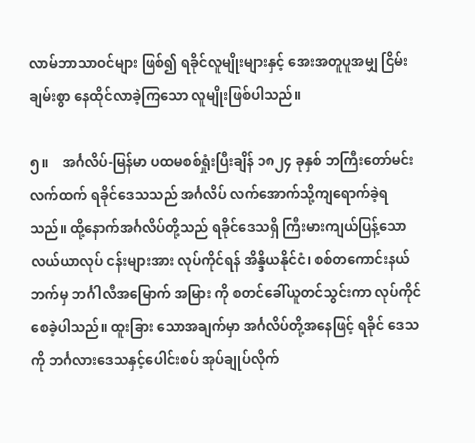လာမ်ဘာသာဝင်များ ဖြစ်၍ ရခိုင်လူမျိုးများနှင့် အေးအတူပူအမျှ ငြိမ်းချမ်းစွာ နေထိုင်လာခဲ့ကြသော လူမျိုးဖြစ်ပါသည်။

၅။    အင်္ဂလိပ်-မြန်မာ ပထမစစ်ရှုံးပြီးချိန် ၁၈၂၄ ခုနှစ် ဘကြီးတော်မင်းလက်ထက် ရခိုင်ဒေသသည် အင်္ဂလိပ် လက်အောက်သို့ကျရောက်ခဲ့ရသည်။ ထို့နောက်အင်္ဂလိပ်တို့သည် ရခိုင်ဒေသရှိ ကြီးမားကျယ်ပြန့်သော လယ်ယာလုပ် ငန်းများအား လုပ်ကိုင်ရန် အိန္ဒိယနိုင်ငံ၊ စစ်တကောင်းနယ် ဘက်မှ ဘင်္ဂါလီအမြောက် အမြား ကို စတင်ခေါ်ယူတင်သွင်းကာ လုပ်ကိုင်စေခဲ့ပါသည်။ ထူးခြား သောအချက်မှာ အင်္ဂလိပ်တို့အနေဖြင့် ရခိုင် ဒေသကို ဘင်္ဂလားဒေသနှင့်ပေါင်းစပ် အုပ်ချုပ်လိုက်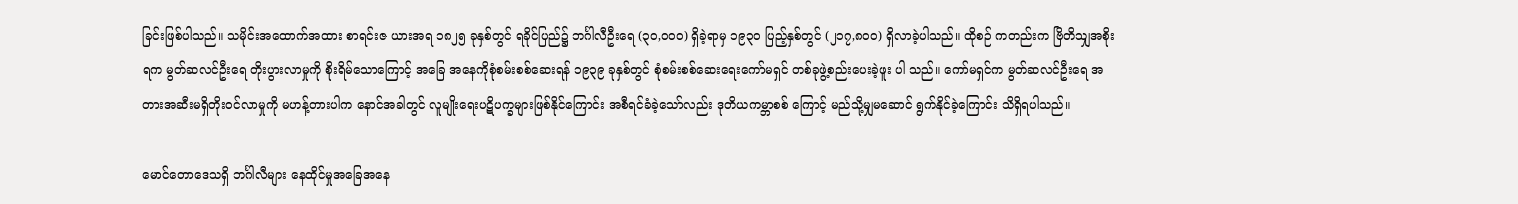ခြင်းဖြစ်ပါသည်။ သမိုင်းအထောက်အထား စာရင်းဇ ယားအရ ၁၈၂၅ ခုနှစ်တွင် ရခိုင်ပြည်၌ ဘင်္ဂါလီဦးရေ (၃၀,၀၀၀) ရှိခဲ့ရာမှ ၁၉၃၀ ပြည့်နှစ်တွင် (၂၁၇,၈၀၀) ရှိလာခဲ့ပါသည်။ ထိုစဉ် ကတည်းက ဗြိတိသျှအစိုးရက မွတ်ဆလင်ဦးရေ တိုးပွားလာမှုကို စိုးရိမ်သောကြောင့် အခြေ အနေကိုစုံစမ်းစစ်ဆေးရန် ၁၉၃၉ ခုနှစ်တွင် စုံစမ်းစစ်ဆေးရေးကော်မရှင် တစ်ခုဖွဲ့စည်းပေးခဲ့ဖူး ပါ သည်။ ကော်မရှင်က မွတ်ဆလင်ဦးရေ အတားအဆီးမရှိတိုးဝင်လာမှုကို မဟန့်တားပါက နောင်အခါတွင် လူမျိုးရေးပဋိပက္ခများဖြစ်နိုင်ကြောင်း အစီရင်ခံခဲ့သော်လည်း ဒုတိယကမ္ဘာစစ် ကြောင့် မည်သို့မျှမဆောင် ရွက်နိုင်ခဲ့ကြောင်း သိရှိရပါသည်။

မောင်တောဒေသရှိ ဘင်္ဂါလီများ နေထိုင်မှုအခြေအနေ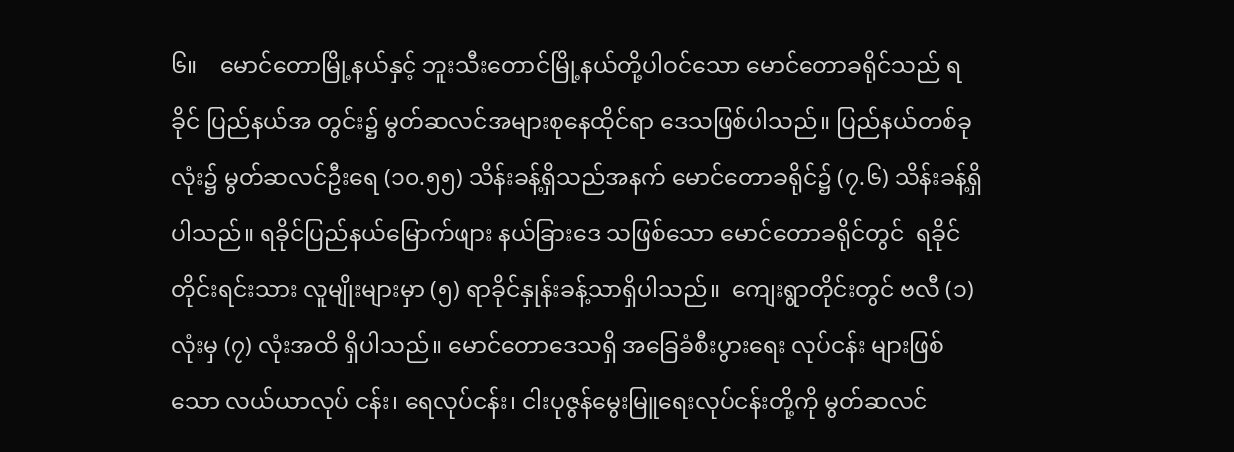၆။    မောင်တောမြို့နယ်နှင့် ဘူးသီးတောင်မြို့နယ်တို့ပါဝင်သော မောင်တောခရိုင်သည် ရခိုင် ပြည်နယ်အ တွင်း၌ မွတ်ဆလင်အများစုနေထိုင်ရာ ဒေသဖြစ်ပါသည်။ ပြည်နယ်တစ်ခုလုံး၌ မွတ်ဆလင်ဦးရေ (၁၀.၅၅) သိန်းခန့်ရှိသည်အနက် မောင်တောခရိုင်၌ (၇.၆) သိန်းခန့်ရှိပါသည်။ ရခိုင်ပြည်နယ်မြောက်ဖျား နယ်ခြားဒေ သဖြစ်သော မောင်တောခရိုင်တွင်  ရခိုင်တိုင်းရင်းသား လူမျိုးများမှာ (၅) ရာခိုင်နှုန်းခန့်သာရှိပါသည်။  ကျေးရွာတိုင်းတွင် ဗလီ (၁) လုံးမှ (၇) လုံးအထိ ရှိပါသည်။ မောင်တောဒေသရှိ အခြေခံစီးပွားရေး လုပ်ငန်း များဖြစ်သော လယ်ယာလုပ် ငန်း၊ ရေလုပ်ငန်း၊ ငါးပုဇွန်မွေးမြူရေးလုပ်ငန်းတို့ကို မွတ်ဆလင်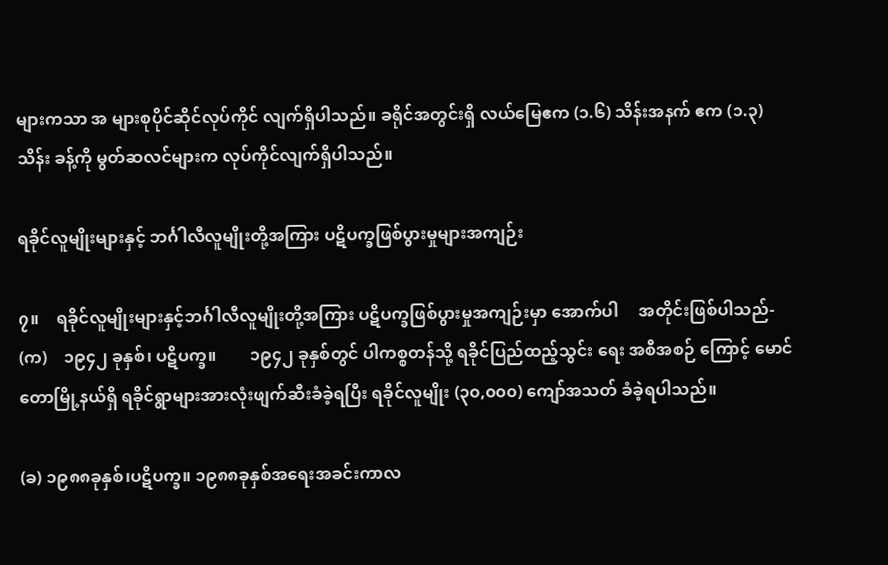များကသာ အ များစုပိုင်ဆိုင်လုပ်ကိုင် လျက်ရှိပါသည်။ ခရိုင်အတွင်းရှိ လယ်မြေဧက (၁.၆) သိန်းအနက် ဧက (၁.၃) သိန်း ခန့်ကို မွတ်ဆလင်များက လုပ်ကိုင်လျက်ရှိပါသည်။

ရခိုင်လူမျိုးများနှင့် ဘင်္ဂါလီလူမျိုးတို့အကြား ပဋိပက္ခဖြစ်ပွားမှုများအကျဉ်း

၇။    ရခိုင်လူမျိုးများနှင့်ဘင်္ဂါလီလူမျိုးတို့အကြား ပဋိပက္ခဖြစ်ပွားမှုအကျဉ်းမှာ အောက်ပါ     အတိုင်းဖြစ်ပါသည်-
(က)    ၁၉၄၂ ခုနှစ်၊ ပဋိပက္ခ။        ၁၉၄၂ ခုနှစ်တွင် ပါကစ္စတန်သို့ ရခိုင်ပြည်ထည့်သွင်း ရေး အစီအစဉ် ကြောင့် မောင်တောမြို့နယ်ရှိ ရခိုင်ရွာများအားလုံးဖျက်ဆီးခံခဲ့ရပြီး ရခိုင်လူမျိုး (၃၀,၀၀၀) ကျော်အသတ် ခံခဲ့ရပါသည်။

(ခ) ၁၉၈၈ခုနှစ်၊ပဋိပက္ခ။ ၁၉၈၈ခုနှစ်အရေးအခင်းကာလ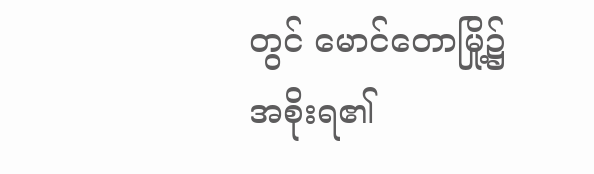တွင် မောင်တောမြို့၌ အစိုးရ၏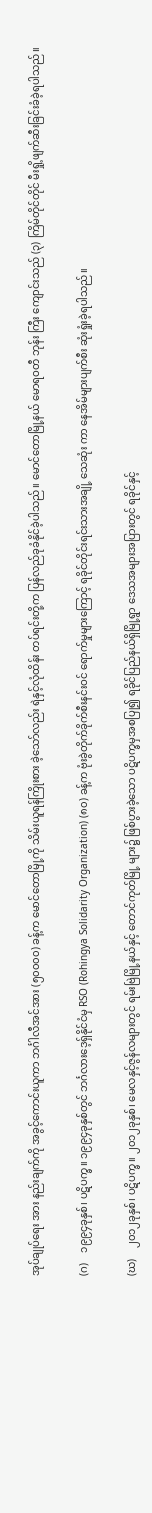အုပ်ချုပ်ရေး အား နည်းချက်ကို အခွင့်ကောင်းယူကာ ဘင်္ဂါလီအင်အား (၅၀၀၀၀) ခန့်က မောင်တောမြို့ကို သိမ်းယူရန်ကြိုးစား ခဲ့သော်လည်း ရဲနှင့်လုံထိန်း တပ်ရင်းတို့က ပြန်လည်ခုခံနိုင်ခဲ့ပါသည်။ မောင်တောမြို့နယ် မောရဝတီ ဘုန်း ကြီး ကျောင်းသည် (၃) ကြိမ်တိုင်တိုင် မီးရှို့ဖျက်ဆီးခြင်းခံခဲ့ရပါသည်။

(ဂ)    ၁၉၉၄ခုနှစ်၊ ပဋိပက္ခ။ ၁၉၉၄ခုနှစ်တွင် ဘင်္ဂလားဒေ့ရှ်နိုင်ငံမှ RSO (Rohingya Solidarity Organization) (၈၀) ခန့်က ဗုံးခွဲတိုက်ခိုက်စီးနင်းဝင် ရောက်မှုများကြောင့် ရခိုင်တိုင်းရင်းသားအချို့ သေဆုံး ကာ နေအိမ်များပျက်စီး ဆုံးရှုံးခဲ့ရပါသည်။

(ဃ)    ၂၀၁၂ခုနှစ်၊ ပဋိပက္ခ။ ၂၀၁၂ခုနှစ်၊ မေလနှင့်ဇွန်လများတွင် ရမ်းဗြဲမြို့နယ်နှင့် တောင်ကုတ်မြို့ များ၌ ဖြစ်ပွားခဲ့သော ပဋိပက္ခမှအစပြု၍ ရခိုင်ပြည်နယ်ရှိမြို့ရွာ ဒေသအများအပြားတွင် ရခိုင်နှင့်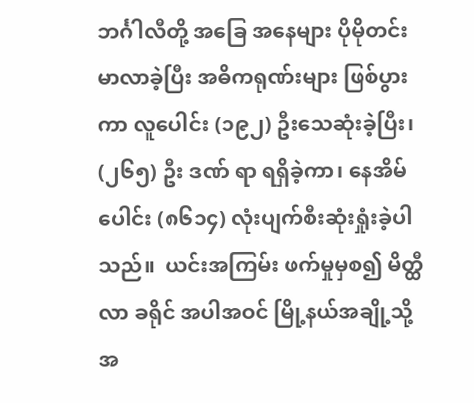ဘင်္ဂါလီတို့ အခြေ အနေများ ပိုမိုတင်းမာလာခဲ့ပြီး အဓိကရုဏ်းများ ဖြစ်ပွားကာ လူပေါင်း (၁၉၂) ဦးသေဆုံးခဲ့ပြီး၊ (၂၆၅) ဦး ဒဏ် ရာ ရရှိခဲ့ကာ၊ နေအိမ်ပေါင်း (၈၆၁၄) လုံးပျက်စီးဆုံးရှုံးခဲ့ပါသည်။  ယင်းအကြမ်း ဖက်မှုမှစ၍ မိတ္ထီလာ ခရိုင် အပါအဝင် မြို့နယ်အချို့သို့ အ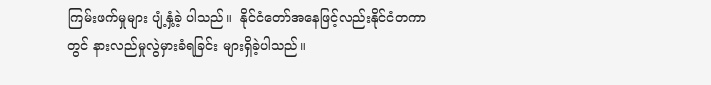ကြမ်းဖက်မှုများ ပျံ့နှံ့ခဲ့ ပါသည်။  နိုင်ငံတော်အနေဖြင့်လည်းနိုင်ငံတကာတွင် နားလည်မှုလွဲမှားခံရခြင်း များရှိခဲ့ပါသည်။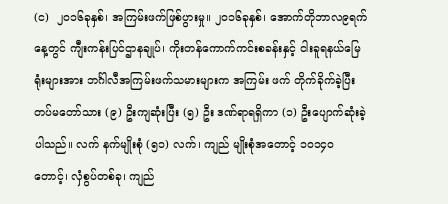(င)  ၂၀၁၆ခုနှစ်၊ အကြမ်းဖက်ဖြစ်ပွားမှု။ ၂၀၁၆ခုနှစ်၊ အောက်တိုဘာလ၉ရက် နေ့တွင် ကျီးကန်းပြင်ဌာနချုပ်၊ ကိုးတန်ကောက်ကင်းစခန်းနှင့် ငါးခူရနယ်မြေရုံးများအား ဘင်္ဂါလီအကြမ်းဖက်သမားများက အကြမ်း ဖက် တိုက်ခိုက်ခဲ့ပြီး တပ်မတော်သား (၉) ဦးကျဆုံးပြီး (၅) ဦး ဒဏ်ရာရရှိကာ (၁) ဦးပျောက်ဆုံးခဲ့ပါသည်။ လက် နက်မျိုးစုံ (၅၁) လက်၊ ကျည် မျိုးစုံအတောင့် ၁ဝ၁၄ဝတောင့်၊ လှံစွပ်တစ်ခု၊ ကျည်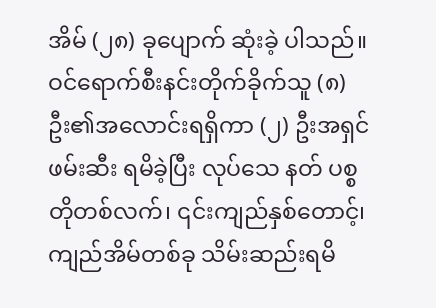အိမ် (၂၈) ခုပျောက် ဆုံးခဲ့ ပါသည်။ ဝင်ရောက်စီးနင်းတိုက်ခိုက်သူ (၈) ဦး၏အလောင်းရရှိကာ (၂) ဦးအရှင်ဖမ်းဆီး ရမိခဲ့ပြီး လုပ်သေ နတ် ပစ္စတိုတစ်လက်၊ ၎င်းကျည်နှစ်တောင့်၊ ကျည်အိမ်တစ်ခု သိမ်းဆည်းရမိ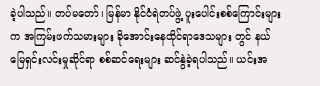ခဲ့ပါသည်။ တပ်မတော်၊ မြန်မာ နိုင်ငံရဲတပ်ဖွဲ့ ပူးပေါင်းစစ်ကြောင်းများက အကြမ်းဖက်သမားများ ခိုအောင်းနေထိုင်ရာဒေသများ တွင် နယ် မြေရှင်းလင်းမှုဆိုင်ရာ စစ်ဆင်ရေးများ ဆင်နွဲခဲ့ရပါသည်။ ယင်းအ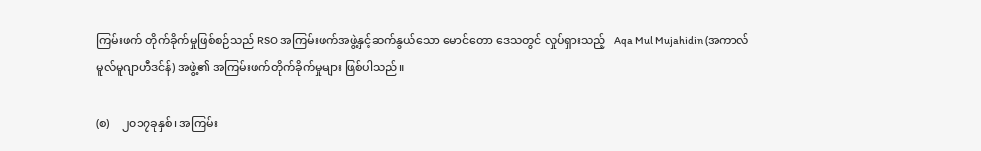ကြမ်းဖက် တိုက်ခိုက်မှုဖြစ်စဉ်သည် RSO အကြမ်းဖက်အဖွဲ့နှင့်ဆက်နွယ်သော မောင်တော ဒေသတွင် လှုပ်ရှားသည့်   Aqa Mul Mujahidin (အကာလ်မူလ်မူဂျာဟီဒင်န်) အဖွဲ့၏ အကြမ်းဖက်တိုက်ခိုက်မှုများ ဖြစ်ပါသည်။

(စ)    ၂၀၁၇ခုနှစ်၊ အကြမ်း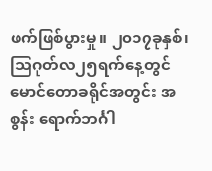ဖက်ဖြစ်ပွားမှု။ ၂၀၁၇ခုနှစ်၊ သြဂုတ်လ၂၅ရက်နေ့တွင် မောင်တောခရိုင်အတွင်း အစွန်း ရောက်ဘင်္ဂါ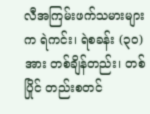လီအကြမ်းဖက်သမားများက ရဲကင်း၊ ရဲစခန်း (၃၀) အား တစ်ချိန်တည်း၊ တစ်ပြိုင် တည်းစတင်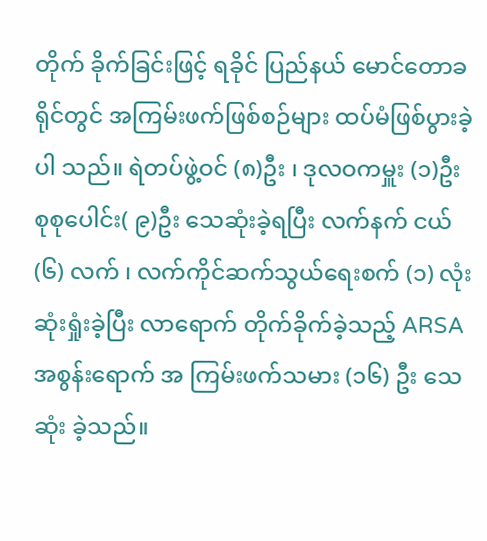တိုက် ခိုက်ခြင်းဖြင့် ရခိုင် ပြည်နယ် မောင်တောခရိုင်တွင် အကြမ်းဖက်ဖြစ်စဉ်များ ထပ်မံဖြစ်ပွားခဲ့ပါ သည်။ ရဲတပ်ဖွဲ့ဝင် (၈)ဦး ၊ ဒုလဝကမှူး (၁)ဦး စုစုပေါင်း( ၉)ဦး သေဆုံးခဲ့ရပြီး လက်နက် ငယ် (၆) လက် ၊ လက်ကိုင်ဆက်သွယ်ရေးစက် (၁) လုံး ဆုံးရှုံးခဲ့ပြီး လာရောက် တိုက်ခိုက်ခဲ့သည့် ARSA အစွန်းရောက် အ ကြမ်းဖက်သမား (၁၆) ဦး သေ ဆုံး ခဲ့သည်။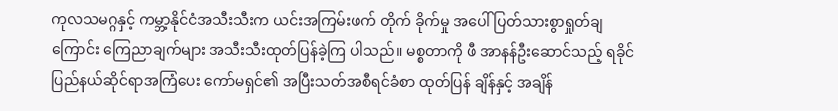ကုလသမဂ္ဂနှင့် ကမ္ဘာ့နိုင်ငံအသီးသီးက ယင်းအကြမ်းဖက် တိုက် ခိုက်မှု အပေါ် ပြတ်သားစွာရှုတ်ချကြောင်း ကြေညာချက်များ အသီးသီးထုတ်ပြန်ခဲ့ကြ ပါသည်။ မစ္စတာကို ဖီ အာနန်ဦးဆောင်သည့် ရခိုင်ပြည်နယ်ဆိုင်ရာအကြံပေး ကော်မရှင်၏ အပြီးသတ်အစီရင်ခံစာ ထုတ်ပြန် ချိန်နှင့် အချိန်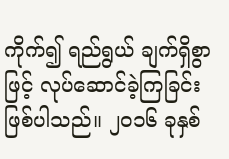ကိုက်၍ ရည်ရွယ် ချက်ရှိစွာဖြင့် လုပ်ဆောင်ခဲ့ကြခြင်းဖြစ်ပါသည်။ ၂၀၁၆ ခုနှစ်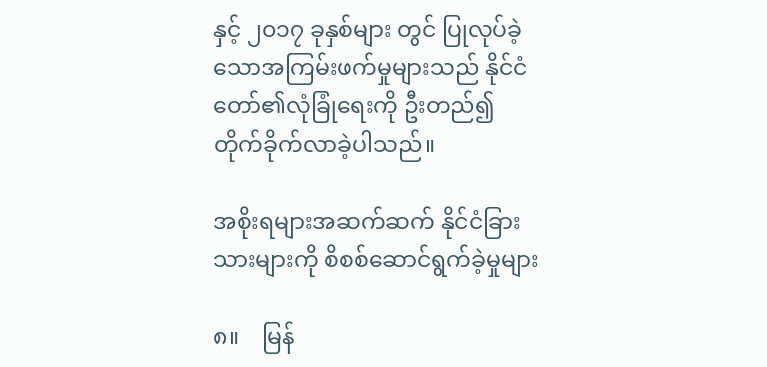နှင့် ၂၀၁၇ ခုနှစ်များ တွင် ပြုလုပ်ခဲ့သောအကြမ်းဖက်မှုများသည် နိုင်ငံတော်၏လုံခြုံရေးကို ဦးတည်၍ တိုက်ခိုက်လာခဲ့ပါသည်။

အစိုးရများအဆက်ဆက် နိုင်ငံခြားသားများကို စိစစ်ဆောင်ရွက်ခဲ့မှုများ

၈။    မြန်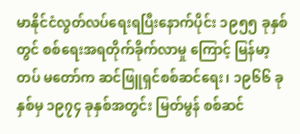မာနိုင်ငံလွတ်လပ်ရေးရပြီးနောက်ပိုင်း ၁၉၅၅ ခုနှစ်တွင် စစ်ရေးအရတိုက်ခိုက်လာမှု ကြောင့် မြန်မာ့ တပ် မတော်က ဆင်ဖြူရှင်စစ်ဆင်ရေး၊ ၁၉၆၆ ခုနှစ်မှ ၁၉၇၄ ခုနှစ်အတွင်း မြတ်မွန် စစ်ဆင်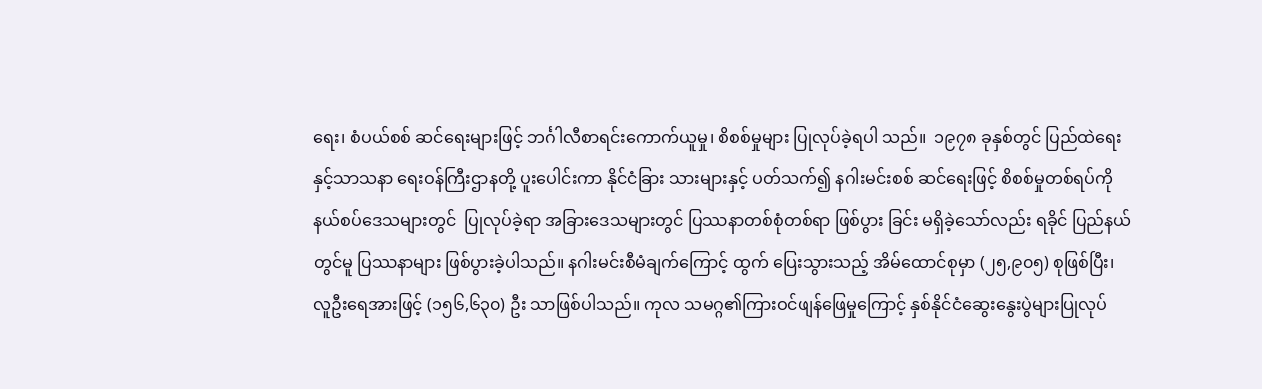ရေး၊ စံပယ်စစ် ဆင်ရေးများဖြင့် ဘင်္ဂါလီစာရင်းကောက်ယူမှု၊ စိစစ်မှုများ ပြုလုပ်ခဲ့ရပါ သည်။  ၁၉၇၈ ခုနှစ်တွင် ပြည်ထဲရေး နှင့်သာသနာ ရေးဝန်ကြီးဌာနတို့ ပူးပေါင်းကာ နိုင်ငံခြား သားများနှင့် ပတ်သက်၍ နဂါးမင်းစစ် ဆင်ရေးဖြင့် စိစစ်မှုတစ်ရပ်ကို နယ်စပ်ဒေသများတွင်  ပြုလုပ်ခဲ့ရာ အခြားဒေသများတွင် ပြဿနာတစ်စုံတစ်ရာ ဖြစ်ပွား ခြင်း မရှိခဲ့သော်လည်း ရခိုင် ပြည်နယ်တွင်မူ ပြဿနာများ ဖြစ်ပွားခဲ့ပါသည်။ နဂါးမင်းစီမံချက်ကြောင့် ထွက် ပြေးသွားသည့် အိမ်ထောင်စုမှာ (၂၅,၉၀၅) စုဖြစ်ပြီး၊ လူဦးရေအားဖြင့် (၁၅၆,၆၃၀) ဦး သာဖြစ်ပါသည်။ ကုလ သမဂ္ဂ၏ကြားဝင်ဖျန်ဖြေမှုကြောင့် နှစ်နိုင်ငံဆွေးနွေးပွဲများပြုလုပ်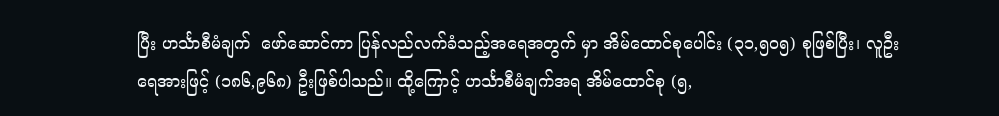ပြီး ဟင်္သာစီမံချက်  ဖော်ဆောင်ကာ ပြန်လည်လက်ခံသည့်အရေအတွက် မှာ အိမ်ထောင်စုပေါင်း (၃၁,၅၀၅) စုဖြစ်ပြီး၊ လူဦးရေအားဖြင့် (၁၈၆,၉၆၈) ဦးဖြစ်ပါသည်။ ထို့ကြောင့် ဟင်္သာစီမံချက်အရ အိမ်ထောင်စု (၅,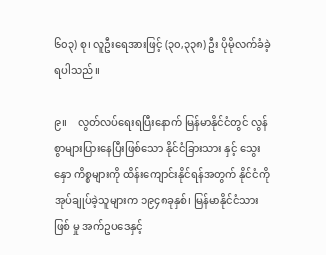၆၀၃) စု၊ လူဦးရေအားဖြင့် (၃၀,၃၃၈) ဦး ပိုမိုလက်ခံခဲ့ရပါသည်။

၉။    လွတ်လပ်ရေးရပြီးနောက် မြန်မာနိုင်ငံတွင် လွန်စွာများပြားနေပြီးဖြစ်သော နိုင်ငံခြားသား နှင့် သွေးနှော ကိစ္စများကို ထိန်းကျောင်းနိုင်ရန်အတွက် နိုင်ငံကိုအုပ်ချုပ်ခဲ့သူများက ၁၉၄၈ခုနှစ်၊ မြန်မာနိုင်ငံသားဖြစ် မှု အက်ဥပဒေနှင့်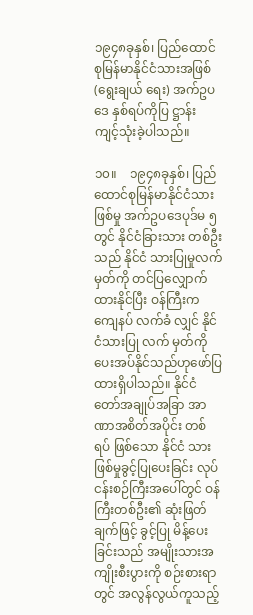၁၉၄၈ခုနှစ်၊ ပြည်ထောင်စုမြန်မာနိုင်ငံသားအဖြစ် (ရွေးချယ် ရေး) အက်ဥပဒေ နှစ်ရပ်ကိုပြ ဋ္ဌာန်း ကျင့်သုံးခဲ့ပါသည်။

၁၀။    ၁၉၄၈ခုနှစ်၊ ပြည်ထောင်စုမြန်မာနိုင်ငံသားဖြစ်မှု အက်ဥပဒေပုဒ်မ ၅ တွင် နိုင်ငံခြားသား တစ်ဦးသည် နိုင်ငံ သားပြုမှုလက်မှတ်ကို တင်ပြလျှောက်ထားနိုင်ပြီး ဝန်ကြီးကကျေနပ် လက်ခံ လျှင် နိုင်ငံသားပြု လက် မှတ်ကို ပေးအပ်နိုင်သည်ဟုဖော်ပြထားရှိပါသည်။ နိုင်ငံတော်အချုပ်အခြာ အာဏာအစိတ်အပိုင်း တစ် ရပ် ဖြစ်သော နိုင်ငံ သားဖြစ်မှုခွင့်ပြုပေးခြင်း လုပ်ငန်းစဉ်ကြီးအပေါ်တွင် ဝန်ကြီးတစ်ဦး၏ ဆုံးဖြတ်ချက်ဖြင့် ခွင့်ပြု မိန့်ပေးခြင်းသည် အမျိုးသားအကျိုးစီးပွားကို စဉ်းစားရာတွင် အလွန်လွယ်ကူသည့်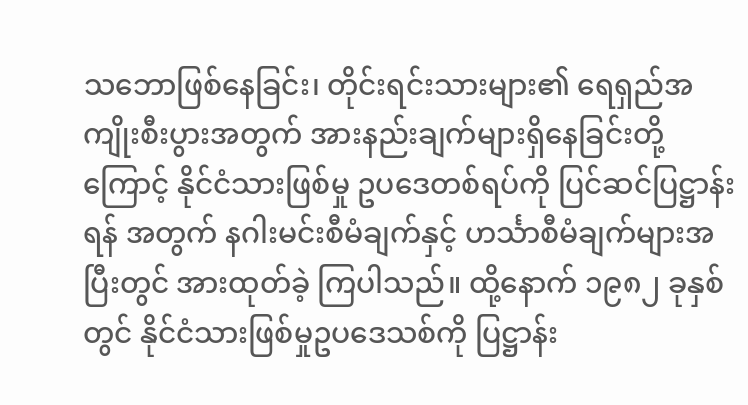သဘောဖြစ်နေခြင်း၊ တိုင်းရင်းသားများ၏ ရေရှည်အကျိုးစီးပွားအတွက် အားနည်းချက်များရှိနေခြင်းတို့ကြောင့် နိုင်ငံသားဖြစ်မှု ဥပဒေတစ်ရပ်ကို ပြင်ဆင်ပြဋ္ဌာန်းရန် အတွက် နဂါးမင်းစီမံချက်နှင့် ဟင်္သာစီမံချက်များအပြီးတွင် အားထုတ်ခဲ့ ကြပါသည်။ ထို့နောက် ၁၉၈၂ ခုနှစ်တွင် နိုင်ငံသားဖြစ်မှုဥပဒေသစ်ကို ပြဋ္ဌာန်း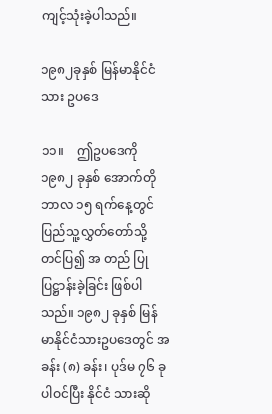ကျင့်သုံးခဲ့ပါသည်။

၁၉၈၂ခုနှစ် မြန်မာနိုင်ငံသား ဥပဒေ

၁၁။    ဤဥပဒေကို ၁၉၈၂ ခုနှစ် အောက်တိုဘာလ ၁၅ ရက်နေ့တွင် ပြည်သူ့လွှတ်တော်သို့ တင်ပြ၍ အ တည် ပြုပြဋ္ဌာန်းခဲ့ခြင်း ဖြစ်ပါသည်။ ၁၉၈၂ ခုနှစ် မြန်မာနိုင်ငံသားဥပဒေတွင် အခန်း (၈) ခန်း၊ ပုဒ်မ ၇၆ ခု ပါဝင်ပြီး နိုင်ငံ သားဆို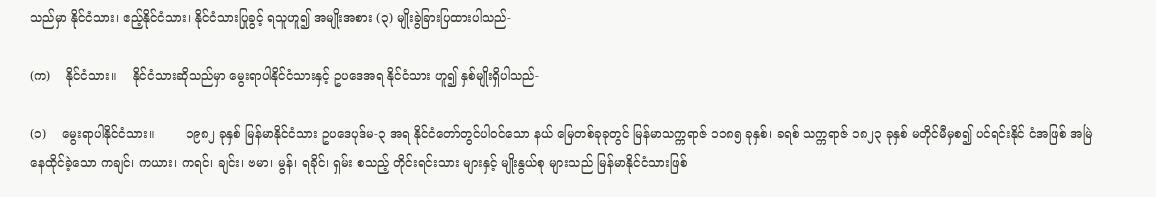သည်မှာ နိုင်ငံသား၊ ဧည့်နိုင်ငံသား၊ နိုင်ငံသားပြုခွင့် ရသူဟူ၍ အမျိုးအစား (၃) မျိုးခွဲခြားပြထားပါသည်-

(က)    နိုင်ငံသား။    နိုင်ငံသားဆိုသည်မှာ မွေးရာပါနိုင်ငံသားနှင့် ဥပဒေအရ နိုင်ငံသား ဟူ၍ နှစ်မျိုးရှိပါသည်-

(၁)    မွေးရာပါနိုင်ငံသား။        ၁၉၈၂ ခုနှစ် မြန်မာနိုင်ငံသား ဥပဒေပုဒ်မ-၃ အရ နိုင်ငံတော်တွင်ပါဝင်သော နယ် မြေတစ်ခုခုတွင် မြန်မာသက္ကရာဇ် ၁၁၈၅ ခုနှစ်၊ ခရစ် သက္ကရာဇ် ၁၈၂၃ ခုနှစ် မတိုင်မီမှစ၍ ပင်ရင်းနိုင် ငံအဖြစ် အမြဲနေထိုင်ခဲ့သော ကချင်၊ ကယား၊ ကရင်၊ ချင်း၊ ဗမာ၊ မွန်၊ ရခိုင်၊ ရှမ်း စသည့် တိုင်းရင်းသား များနှင့် မျိုးနွယ်စု များသည် မြန်မာနိုင်ငံသားဖြစ်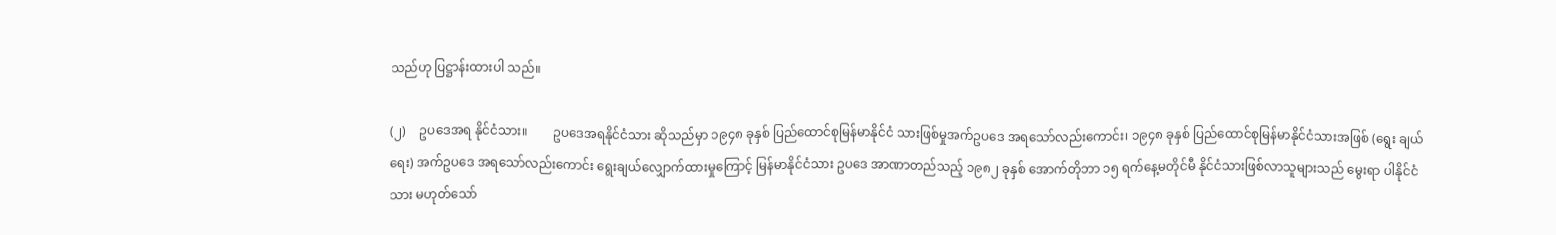သည်ဟု ပြဋ္ဌာန်းထားပါ သည်။

(၂)    ဥပဒေအရ နိုင်ငံသား။        ဥပဒေအရနိုင်ငံသား ဆိုသည်မှာ ၁၉၄၈ ခုနှစ် ပြည်ထောင်စုမြန်မာနိုင်ငံ သားဖြစ်မှုအက်ဥပဒေ အရသော်လည်းကောင်း၊ ၁၉၄၈ ခုနှစ် ပြည်ထောင်စုမြန်မာနိုင်ငံသားအဖြစ် (ရွေး ချယ်ရေး) အက်ဥပဒေ အရသော်လည်းကောင်း ရွေးချယ်လျှောက်ထားမှုကြောင့် မြန်မာနိုင်ငံသား ဥပဒေ အာဏာတည်သည့် ၁၉၈၂ ခုနှစ် အောက်တိုဘာ ၁၅ ရက်နေ့မတိုင်မီ နိုင်ငံသားဖြစ်လာသူများသည် မွေးရာ ပါနိုင်ငံသား မဟုတ်သော်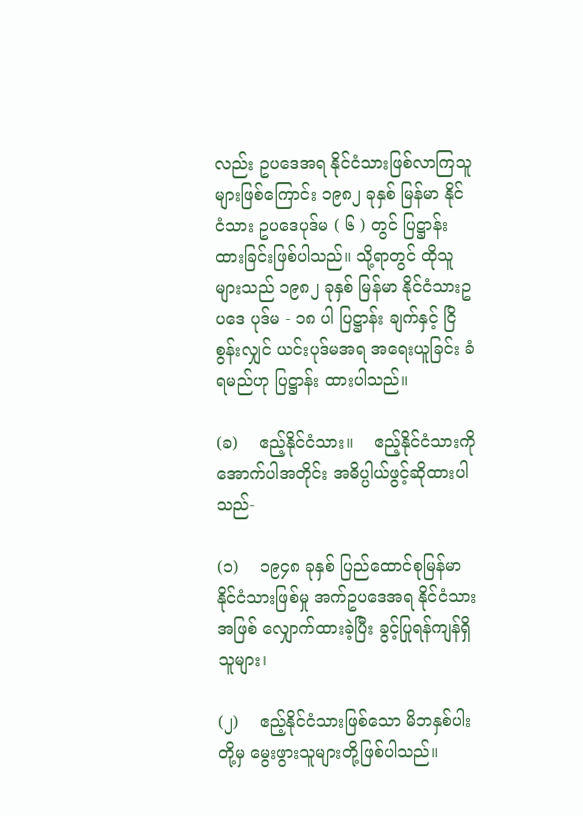လည်း ဥပဒေအရ နိုင်ငံသားဖြစ်လာကြသူများဖြစ်ကြောင်း ၁၉၈၂ ခုနှစ် မြန်မာ နိုင် ငံသား ဥပဒေပုဒ်မ ( ၆ ) တွင် ပြဋ္ဌာန်းထားခြင်းဖြစ်ပါသည်။ သို့ရာတွင် ထိုသူများသည် ၁၉၈၂ ခုနှစ် မြန်မာ နိုင်ငံသားဥပဒေ ပုဒ်မ - ၁၈ ပါ ပြဋ္ဌာန်း ချက်နှင့် ငြိစွန်းလျှင် ယင်းပုဒ်မအရ အရေးယူခြင်း ခံရမည်ဟု ပြဋ္ဌာန်း ထားပါသည်။

(ခ)    ဧည့်နိုင်ငံသား။    ဧည့်နိုင်ငံသားကို အောက်ပါအတိုင်း အဓိပ္ပါယ်ဖွင့်ဆိုထားပါသည်-

(၁)    ၁၉၄၈ ခုနှစ် ပြည်ထောင်စုမြန်မာနိုင်ငံသားဖြစ်မှု အက်ဥပဒေအရ နိုင်ငံသားအဖြစ် လျှောက်ထားခဲ့ပြီး ခွင့်ပြုရန်ကျန်ရှိသူများ၊

(၂)    ဧည့်နိုင်ငံသားဖြစ်သော မိဘနှစ်ပါးတို့မှ မွေးဖွားသူများတို့ဖြစ်ပါသည်။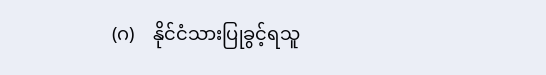(ဂ)    နိုင်ငံသားပြုခွင့်ရသူ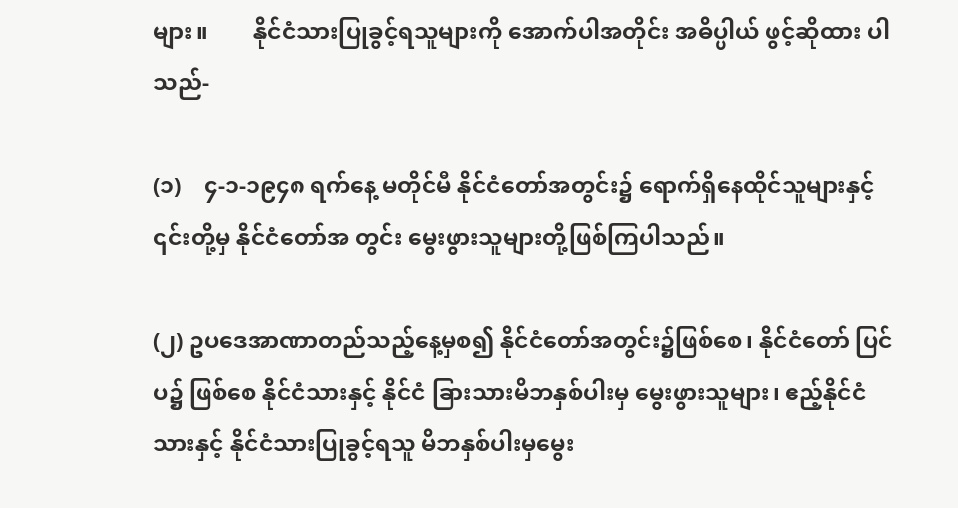များ။        နိုင်ငံသားပြုခွင့်ရသူများကို အောက်ပါအတိုင်း အဓိပ္ပါယ် ဖွင့်ဆိုထား ပါသည်-

(၁)    ၄-၁-၁၉၄၈ ရက်နေ့ မတိုင်မီ နိုင်ငံတော်အတွင်း၌ ရောက်ရှိနေထိုင်သူများနှင့် ၎င်းတို့မှ နိုင်ငံတော်အ တွင်း မွေးဖွားသူများတို့ဖြစ်ကြပါသည်။

(၂) ဥပဒေအာဏာတည်သည့်နေ့မှစ၍ နိုင်ငံတော်အတွင်း၌ဖြစ်စေ၊ နိုင်ငံတော် ပြင်ပ၌ ဖြစ်စေ နိုင်ငံသားနှင့် နိုင်ငံ ခြားသားမိဘနှစ်ပါးမှ မွေးဖွားသူများ၊ ဧည့်နိုင်ငံသားနှင့် နိုင်ငံသားပြုခွင့်ရသူ မိဘနှစ်ပါးမှမွေး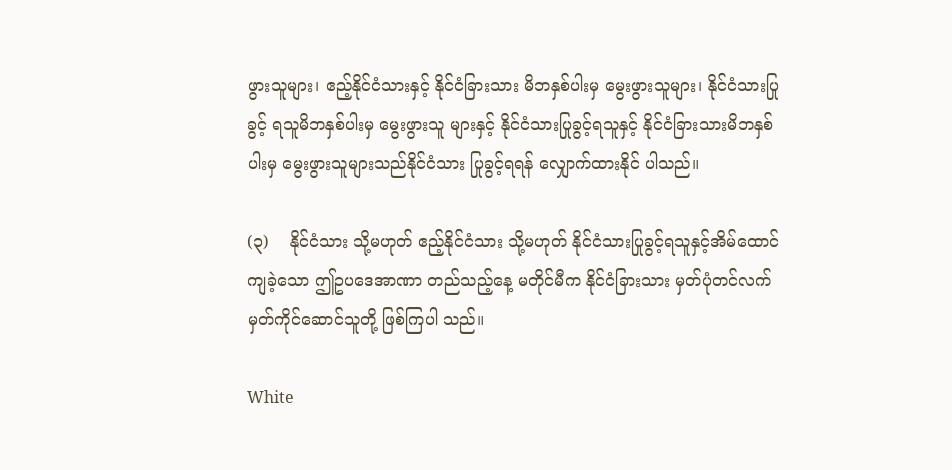ဖွားသူများ၊ ဧည့်နိုင်ငံသားနှင့် နိုင်ငံခြားသား မိဘနှစ်ပါးမှ မွေးဖွားသူများ၊ နိုင်ငံသားပြုခွင့် ရသူမိဘနှစ်ပါးမှ မွေးဖွားသူ များနှင့် နိုင်ငံသားပြုခွင့်ရသူနှင့် နိုင်ငံခြားသားမိဘနှစ်ပါးမှ မွေးဖွားသူများသည်နိုင်ငံသား ပြုခွင့်ရရန် လျှောက်ထားနိုင် ပါသည်။

(၃)    နိုင်ငံသား သို့မဟုတ် ဧည့်နိုင်ငံသား သို့မဟုတ် နိုင်ငံသားပြုခွင့်ရသူနှင့်အိမ်ထောင်ကျခဲ့သော ဤဥပဒေအာဏာ တည်သည့်နေ့ မတိုင်မီက နိုင်ငံခြားသား မှတ်ပုံတင်လက်မှတ်ကိုင်ဆောင်သူတို့ ဖြစ်ကြပါ သည်။

White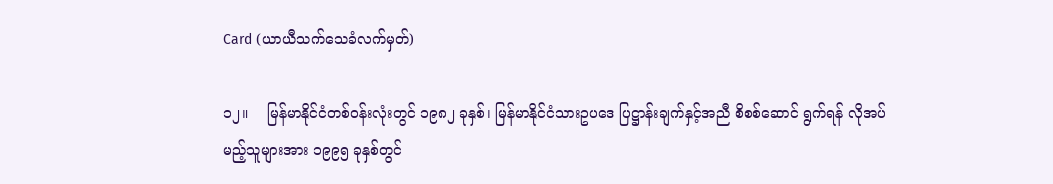Card (ယာယီသက်သေခံလက်မှတ်)

၁၂။    မြန်မာနိုင်ငံတစ်ဝန်းလုံးတွင် ၁၉၈၂ ခုနှစ်၊ မြန်မာနိုင်ငံသားဥပဒေ ပြဋ္ဌာန်းချက်နှင့်အညီ စိစစ်ဆောင် ရွက်ရန် လိုအပ်မည့်သူများအား ၁၉၉၅ ခုနှစ်တွင်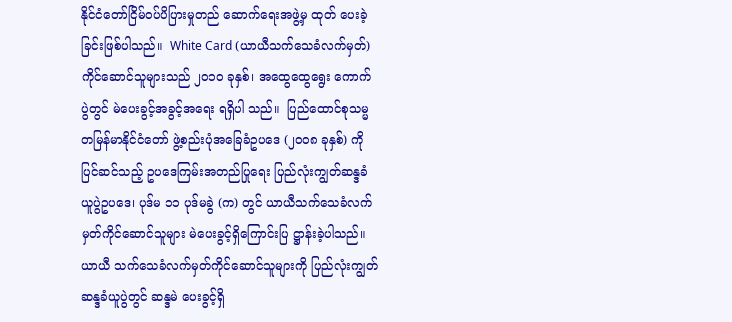နိုင်ငံတော်ငြိမ်ဝပ်ပိပြားမှုတည် ဆောက်ရေးအဖွဲ့မှ ထုတ် ပေးခဲ့ခြင်းဖြစ်ပါသည်။  White Card (ယာယီသက်သေခံလက်မှတ်) ကိုင်ဆောင်သူများသည် ၂၀၁၀ ခုနှစ်၊ အထွေထွေရွေး ကောက်ပွဲတွင် မဲပေးခွင့်အခွင့်အရေး ရရှိပါ သည်။  ပြည်ထောင်စုသမ္မတမြန်မာနိုင်ငံတော် ဖွဲ့စည်းပုံအခြေခံဥပဒေ (၂၀၀၈ ခုနှစ်) ကို ပြင်ဆင်သည့် ဥပဒေကြမ်းအတည်ပြုရေး ပြည်လုံးကျွတ်ဆန္ဒခံ ယူပွဲဥပဒေ၊ ပုဒ်မ ၁၁ ပုဒ်မခွဲ (က) တွင် ယာယီသက်သေခံလက်မှတ်ကိုင်ဆောင်သူများ မဲပေးခွင့်ရှိကြောင်းပြ ဋ္ဌာန်းခဲ့ပါသည်။ ယာယီ သက်သေခံလက်မှတ်ကိုင်ဆောင်သူများကို ပြည်လုံးကျွတ်ဆန္ဒခံယူပွဲတွင် ဆန္ဒမဲ ပေးခွင့်ရှိ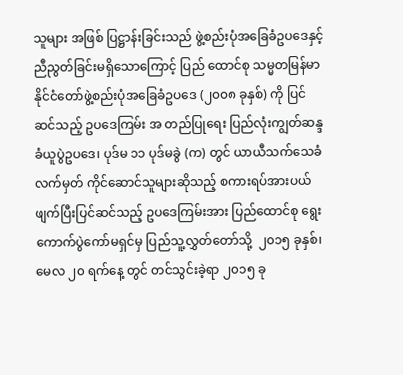သူများ အဖြစ် ပြဋ္ဌာန်းခြင်းသည် ဖွဲ့စည်းပုံအခြေခံဥပဒေနှင့် ညီညွတ်ခြင်းမရှိသောကြောင့် ပြည် ထောင်စု သမ္မတမြန်မာနိုင်ငံတော်ဖွဲ့စည်းပုံအခြေခံဥပဒေ (၂၀၀၈ ခုနှစ်) ကို ပြင်ဆင်သည့် ဥပဒေကြမ်း အ တည်ပြုရေး ပြည်လုံးကျွတ်ဆန္ဒခံယူပွဲဥပဒေ၊ ပုဒ်မ ၁၁ ပုဒ်မခွဲ (က) တွင် ယာယီသက်သေခံ လက်မှတ် ကိုင်ဆောင်သူများဆိုသည့် စကားရပ်အားပယ်ဖျက်ပြီးပြင်ဆင်သည့် ဥပဒေကြမ်းအား ပြည်ထောင်စု ရွေး ကောက်ပွဲကော်မရှင်မှ ပြည်သူ့လွှတ်တော်သို့  ၂၀၁၅ ခုနှစ်၊ မေလ ၂၀ ရက်နေ့ တွင် တင်သွင်းခဲ့ရာ ၂၀၁၅ ခု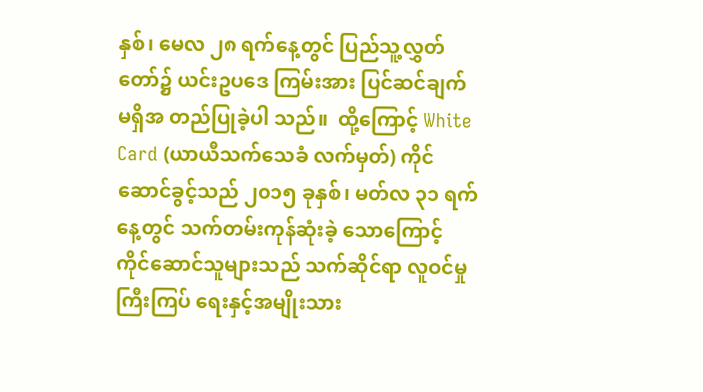နှစ်၊ မေလ ၂၈ ရက်နေ့တွင် ပြည်သူ့လွှတ်တော်၌ ယင်းဥပဒေ ကြမ်းအား ပြင်ဆင်ချက်မရှိအ တည်ပြုခဲ့ပါ သည်။  ထို့ကြောင့် White Card (ယာယီသက်သေခံ လက်မှတ်) ကိုင်ဆောင်ခွင့်သည် ၂၀၁၅ ခုနှစ်၊ မတ်လ ၃၁ ရက်နေ့တွင် သက်တမ်းကုန်ဆုံးခဲ့ သောကြောင့် ကိုင်ဆောင်သူများသည် သက်ဆိုင်ရာ လူဝင်မှုကြီးကြပ် ရေးနှင့်အမျိုးသား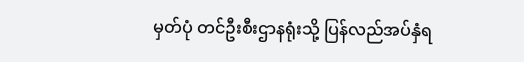မှတ်ပုံ တင်ဦးစီးဌာနရုံးသို့ ပြန်လည်အပ်နှံရ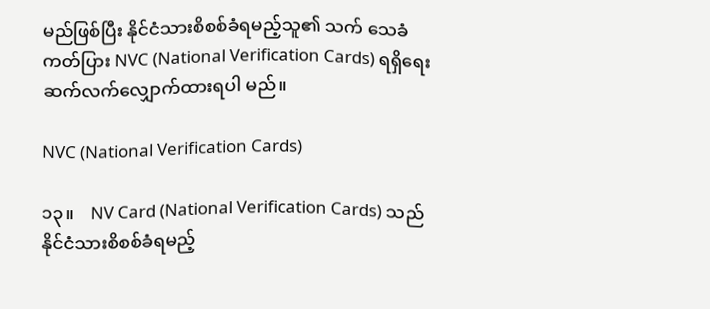မည်ဖြစ်ပြီး နိုင်ငံသားစိစစ်ခံရမည့်သူ၏ သက် သေခံ ကတ်ပြား NVC (National Verification Cards) ရရှိရေး ဆက်လက်လျှောက်ထားရပါ မည်။

NVC (National Verification Cards)

၁၃။    NV Card (National Verification Cards) သည် နိုင်ငံသားစိစစ်ခံရမည့်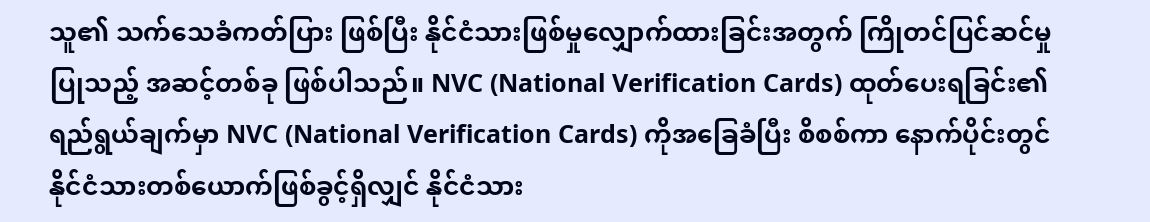သူ၏ သက်သေခံကတ်ပြား ဖြစ်ပြီး နိုင်ငံသားဖြစ်မှုလျှောက်ထားခြင်းအတွက် ကြိုတင်ပြင်ဆင်မှုပြုသည့် အဆင့်တစ်ခု ဖြစ်ပါသည်။ NVC (National Verification Cards) ထုတ်ပေးရခြင်း၏ ရည်ရွယ်ချက်မှာ NVC (National Verification Cards) ကိုအခြေခံပြီး စိစစ်ကာ နောက်ပိုင်းတွင် နိုင်ငံသားတစ်ယောက်ဖြစ်ခွင့်ရှိလျှင် နိုင်ငံသား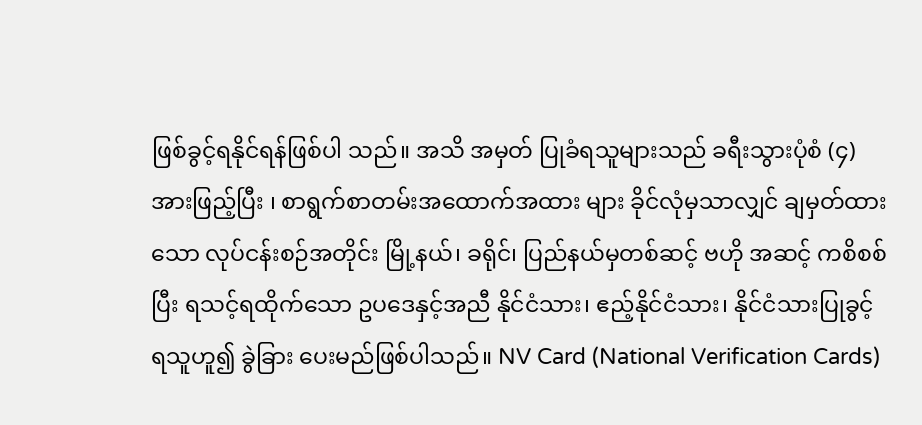ဖြစ်ခွင့်ရနိုင်ရန်ဖြစ်ပါ သည်။ အသိ အမှတ် ပြုခံရသူများသည် ခရီးသွားပုံစံ (၄) အားဖြည့်ပြီး ၊ စာရွက်စာတမ်းအထောက်အထား များ ခိုင်လုံမှသာလျှင် ချမှတ်ထားသော လုပ်ငန်းစဉ်အတိုင်း မြို့နယ်၊ ခရိုင်၊ ပြည်နယ်မှတစ်ဆင့် ဗဟို အဆင့် ကစိစစ်ပြီး ရသင့်ရထိုက်သော ဥပဒေနှင့်အညီ နိုင်ငံသား၊ ဧည့်နိုင်ငံသား၊ နိုင်ငံသားပြုခွင့် ရသူဟူ၍ ခွဲခြား ပေးမည်ဖြစ်ပါသည်။ NV Card (National Verification Cards)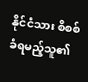နိုင်ငံသား စိစစ်ခံရမည့်သူ၏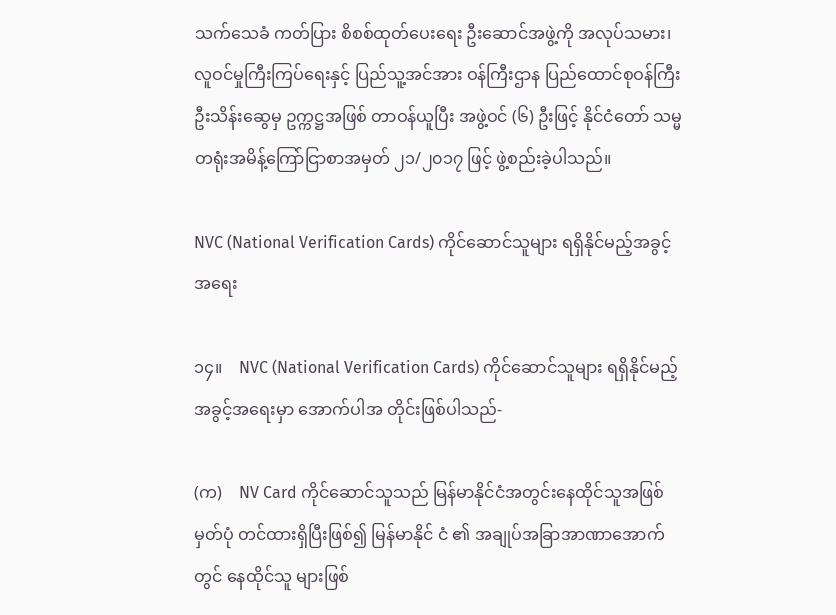သက်သေခံ ကတ်ပြား စိစစ်ထုတ်ပေးရေး ဦးဆောင်အဖွဲ့ကို အလုပ်သမား၊ လူဝင်မှုကြီးကြပ်ရေးနှင့် ပြည်သူ့အင်အား ဝန်ကြီးဌာန ပြည်ထောင်စုဝန်ကြီး ဦးသိန်းဆွေမှ ဥက္ကဋ္ဌအဖြစ် တာဝန်ယူပြီး အဖွဲ့ဝင် (၆) ဦးဖြင့် နိုင်ငံတော် သမ္မတရုံးအမိန့်ကြော်ငြာစာအမှတ် ၂၁/၂၀၁၇ ဖြင့် ဖွဲ့စည်းခဲ့ပါသည်။

NVC (National Verification Cards) ကိုင်ဆောင်သူများ ရရှိနိုင်မည့်အခွင့်အရေး

၁၄။    NVC (National Verification Cards) ကိုင်ဆောင်သူများ ရရှိနိုင်မည့်အခွင့်အရေးမှာ အောက်ပါအ တိုင်းဖြစ်ပါသည်-

(က)    NV Card ကိုင်ဆောင်သူသည် မြန်မာနိုင်ငံအတွင်းနေထိုင်သူအဖြစ် မှတ်ပုံ တင်ထားရှိပြီးဖြစ်၍ မြန်မာနိုင် ငံ ၏ အချုပ်အခြာအာဏာအောက်တွင် နေထိုင်သူ များဖြစ်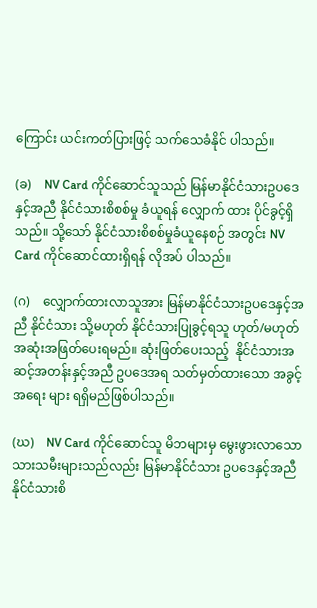ကြောင်း ယင်းကတ်ပြားဖြင့် သက်သေခံနိုင် ပါသည်။

(ခ)    NV Card ကိုင်ဆောင်သူသည် မြန်မာနိုင်ငံသားဥပဒေနှင့်အညီ နိုင်ငံသားစိစစ်မှု ခံယူရန် လျှောက် ထား ပိုင်ခွင့်ရှိသည်။ သို့သော် နိုင်ငံသားစိစစ်မှုခံယူနေစဉ် အတွင်း NV Card ကိုင်ဆောင်ထားရှိရန် လိုအပ် ပါသည်။

(ဂ)    လျှောက်ထားလာသူအား မြန်မာနိုင်ငံသားဥပဒေနှင့်အညီ နိုင်ငံသား သို့မဟုတ် နိုင်ငံသားပြုခွင့်ရသူ ဟုတ်/မဟုတ် အဆုံးအဖြတ်ပေးရမည်။ ဆုံးဖြတ်ပေးသည့်  နိုင်ငံသားအဆင့်အတန်းနှင့်အညီ ဥပဒေအရ သတ်မှတ်ထားသော အခွင့်အရေး များ ရရှိမည်ဖြစ်ပါသည်။

(ဃ)    NV Card ကိုင်ဆောင်သူ မိဘများမှ မွေးဖွားလာသော သားသမီးများသည်လည်း မြန်မာနိုင်ငံသား ဥပဒေနှင့်အညီ နိုင်ငံသားစိ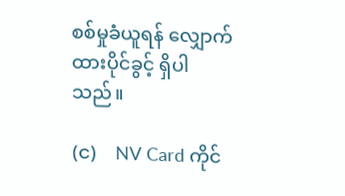စစ်မှုခံယူရန် လျှောက်ထားပိုင်ခွင့် ရှိပါသည်။

(င)    NV Card ကိုင်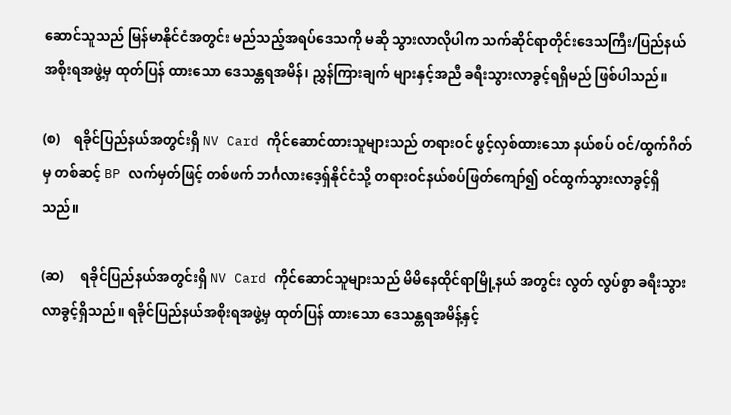ဆောင်သူသည် မြန်မာနိုင်ငံအတွင်း မည်သည့်အရပ်ဒေသကို မဆို သွားလာလိုပါက သက်ဆိုင်ရာတိုင်းဒေသကြီး/ပြည်နယ်အစိုးရအဖွဲ့မှ ထုတ်ပြန် ထားသော ဒေသန္တရအမိန်၊ ညွှန်ကြားချက် များနှင့်အညီ ခရီးသွားလာခွင့်ရရှိမည် ဖြစ်ပါသည်။

(စ)    ရခိုင်ပြည်နယ်အတွင်းရှိ NV Card ကိုင်ဆောင်ထားသူများသည် တရားဝင် ဖွင့်လှစ်ထားသော နယ်စပ် ဝင်/ထွက်ဂိတ်မှ တစ်ဆင့် BP လက်မှတ်ဖြင့် တစ်ဖက် ဘင်္ဂလားဒေ့ရှ်နိုင်ငံသို့ တရားဝင်နယ်စပ်ဖြတ်ကျော်၍ ဝင်ထွက်သွားလာခွင့်ရှိသည်။

(ဆ)     ရခိုင်ပြည်နယ်အတွင်းရှိ NV Card ကိုင်ဆောင်သူများသည် မိမိနေထိုင်ရာမြို့နယ် အတွင်း လွတ် လွပ်စွာ ခရီးသွားလာခွင့်ရှိသည်။ ရခိုင်ပြည်နယ်အစိုးရအဖွဲ့မှ ထုတ်ပြန် ထားသော ဒေသန္တရအမိန့်နှင့်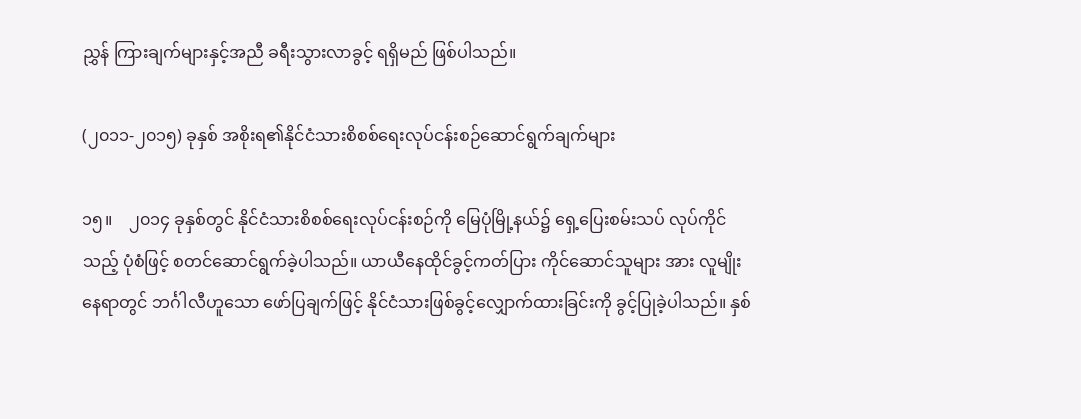ညွှန် ကြားချက်များနှင့်အညီ ခရီးသွားလာခွင့် ရရှိမည် ဖြစ်ပါသည်။

(၂၀၁၁-၂၀၁၅) ခုနှစ် အစိုးရ၏နိုင်ငံသားစိစစ်ရေးလုပ်ငန်းစဉ်ဆောင်ရွက်ချက်များ

၁၅။    ၂၀၁၄ ခုနှစ်တွင် နိုင်ငံသားစိစစ်ရေးလုပ်ငန်းစဉ်ကို မြေပုံမြို့နယ်၌ ရှေ့ပြေးစမ်းသပ် လုပ်ကိုင် သည့် ပုံစံဖြင့် စတင်ဆောင်ရွက်ခဲ့ပါသည်။ ယာယီနေထိုင်ခွင့်ကတ်ပြား ကိုင်ဆောင်သူများ အား လူမျိုးနေရာတွင် ဘင်္ဂါလီဟူသော ဖော်ပြချက်ဖြင့် နိုင်ငံသားဖြစ်ခွင့်လျှောက်ထားခြင်းကို ခွင့်ပြုခဲ့ပါသည်။ နှစ်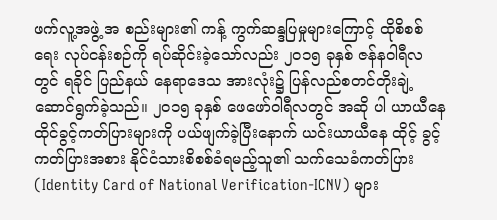ဖက်လူ့အဖွဲ့ အ စည်းများ၏ ကန့် ကွက်ဆန္ဒပြမှုများကြောင့် ထိုစိစစ်ရေး လုပ်ငန်းစဉ်ကို ရပ်ဆိုင်းခဲ့သော်လည်း ၂၀၁၅ ခုနှစ် ဇန်နဝါရီလတွင် ရခိုင် ပြည်နယ် နေရာဒေသ အားလုံး၌ ပြန်လည်စတင်တိုးချဲ့ဆောင်ရွက်ခဲ့သည်။ ၂၀၁၅ ခုနှစ် ဖေဖော်ဝါရီလတွင် အဆို ပါ ယာယီနေထိုင်ခွင့်ကတ်ပြားများကို ပယ်ဖျက်ခဲ့ပြီးနောက် ယင်းယာယီနေ ထိုင့် ခွင့် ကတ်ပြားအစား နိုင်ငံသားစိစစ်ခံရမည့်သူ၏ သက်သေခံကတ်ပြား (Identity Card of National Verification-ICNV) များ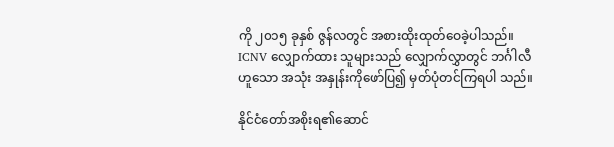ကို ၂၀၁၅ ခုနှစ် ဇွန်လတွင် အစားထိုးထုတ်ဝေခဲ့ပါသည်။ ICNV လျှောက်ထား သူများသည် လျှောက်လွှာတွင် ဘင်္ဂါလီဟူသော အသုံး အနှုန်းကိုဖော်ပြ၍ မှတ်ပုံတင်ကြရပါ သည်။

နိုင်ငံတော်အစိုးရ၏ဆောင်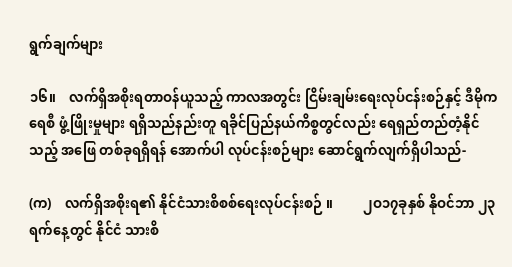ရွက်ချက်များ

၁၆။    လက်ရှိအစိုးရတာဝန်ယူသည့် ကာလအတွင်း ငြိမ်းချမ်းရေးလုပ်ငန်းစဉ်နှင့် ဒီမိုကရေစီ ဖွံ့ဖြိုးမှုများ ရရှိသည်နည်းတူ ရခိုင်ပြည်နယ်ကိစ္စတွင်လည်း ရေရှည်တည်တံ့နိုင်သည့် အဖြေ တစ်ခုရရှိရန် အောက်ပါ လုပ်ငန်းစဉ်များ ဆောင်ရွက်လျက်ရှိပါသည်-

(က)    လက်ရှိအစိုးရ၏ နိုင်ငံသားစိစစ်ရေးလုပ်ငန်းစဉ် ။         ၂ဝ၁၇ခုနှစ် နိုဝင်ဘာ ၂၃ ရက်နေ့တွင် နိုင်ငံ သားစိ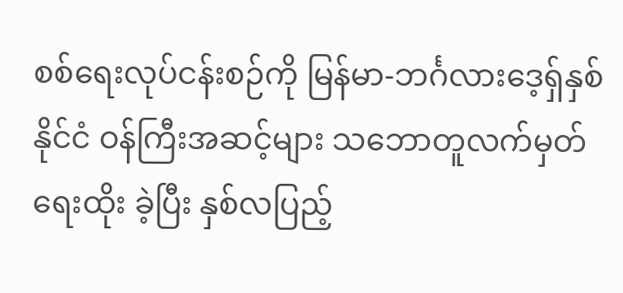စစ်ရေးလုပ်ငန်းစဉ်ကို မြန်မာ-ဘင်္ဂလားဒေ့ရှ်နှစ်နိုင်ငံ ဝန်ကြီးအဆင့်များ သဘောတူလက်မှတ်ရေးထိုး ခဲ့ပြီး နှစ်လပြည့်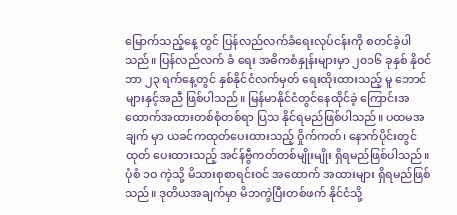မြောက်သည့်နေ့ တွင် ပြန်လည်လက်ခံရေးလုပ်ငန်းကို စတင်ခဲ့ပါသည်။ ပြန်လည်လက် ခံ ရေး အဓိကစံနှုန်းများမှာ ၂၀၁၆ ခုနှစ် နိုဝင်ဘာ ၂၃ ရက်နေ့တွင် နှစ်နိုင်ငံလက်မှတ် ရေးထိုးထားသည့် မူ ဘောင်များနှင့်အညီ ဖြစ်ပါသည်။ မြန်မာနိုင်ငံတွင်နေထိုင်ခဲ့ ကြောင်းအထောက်အထားတစ်စုံတစ်ရာ ပြသ နိုင်ရမည်ဖြစ်ပါသည်။ ပထမအချက် မှာ ယခင်ကထုတ်ပေးထားသည့် ဝှိုက်ကတ်၊ နောက်ပိုင်းတွင် ထုတ် ပေးထားသည့် အင်န်ဗွီကတ်တစ်မျိုးမျိုး ရှိရမည်ဖြစ်ပါသည်။ ပုံစံ ၁ဝ ကဲ့သို့ မိသားစုစာရင်းဝင် အထောက် အထားများ ရှိရမည်ဖြစ်သည်။ ဒုတိယအချက်မှာ မိဘကွဲပြီးတစ်ဖက် နိုင်ငံသို့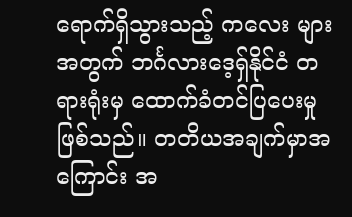ရောက်ရှိသွားသည့် ကလေး များ အတွက် ဘင်္ဂလားဒေ့ရှ်နိုင်ငံ တရားရုံးမှ ထောက်ခံတင်ပြပေးမှုဖြစ်သည်။ တတိယအချက်မှာအကြောင်း အ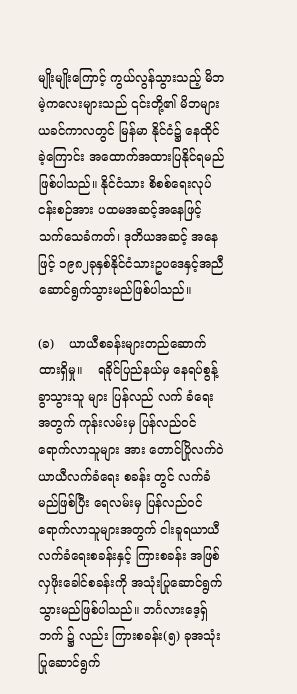မျိုးမျိုးကြောင့် ကွယ်လွန်သွားသည့် မိဘမဲ့ကလေးများသည် ၎င်းတို့၏ မိဘများ ယခင်ကာလတွင် မြန်မာ နိုင်ငံ၌ နေထိုင်ခဲ့ကြောင်း အထောက်အထားပြနိုင်ရမည် ဖြစ်ပါသည်။ နိုင်ငံသား စိစစ်ရေးလုပ်ငန်းစဉ်အား ပထမအဆင့်အနေဖြင့် သက်သေခံကတ်၊ ဒုတိယအဆင့် အနေဖြင့် ၁၉၈၂ခုနှစ်နိုင်ငံသားဥပဒေနှင့်အညီ ဆောင်ရွက်သွားမည်ဖြစ်ပါသည်။

(ခ)    ယာယီစခန်းများတည်ဆောက်ထားရှိမှု။    ရခိုင်ပြည်နယ်မှ နေရပ်စွန့်ခွာသွားသူ များ ပြန်လည် လက် ခံရေးအတွက် ကုန်းလမ်းမှ ပြန်လည်ဝင်ရောက်လာသူများ အား တောင်ပြိုလက်ဝဲယာယီလက်ခံရေး စခန်း တွင် လက်ခံမည်ဖြစ်ပြီး ရေလမ်းမှ ပြန်လည်ဝင်ရောက်လာသူများအတွက် ငါးခူရယာယီလက်ခံရေးစခန်းနှင့် ကြားစခန်း အဖြစ် လှဖိုးခေါင်စခန်းကို အသုံးပြုဆောင်ရွက် သွားမည်ဖြစ်ပါသည်။ ဘင်္ဂလားဒေ့ရှ်ဘက် ၌ လည်း ကြားစခန်း(၅) ခုအသုံးပြုဆောင်ရွက်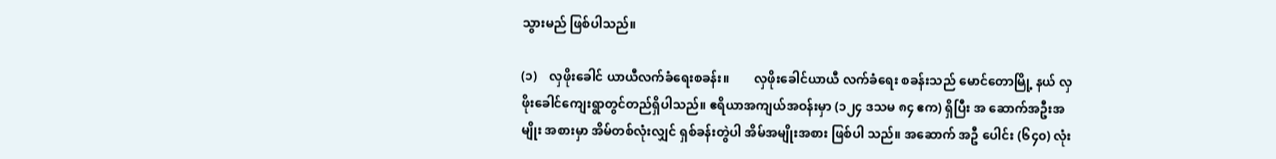သွားမည် ဖြစ်ပါသည်။

(၁)    လှဖိုးခေါင် ယာယီလက်ခံရေးစခန်း။        လှဖိုးခေါင်ယာယီ လက်ခံရေး စခန်းသည် မောင်တောမြို့ နယ် လှဖိုးခေါင်ကျေးရွာတွင်တည်ရှိပါသည်။ ဧရိယာအကျယ်အဝန်းမှာ (၁၂၄ ဒသမ ၈၄ ဧက) ရှိပြီး အ ဆောက်အဦးအမျိုး အစားမှာ အိမ်တစ်လုံးလျှင် ရှစ်ခန်းတွဲပါ အိမ်အမျိုးအစား ဖြစ်ပါ သည်။ အဆောက် အဦ ပေါင်း (၆၄၀) လုံး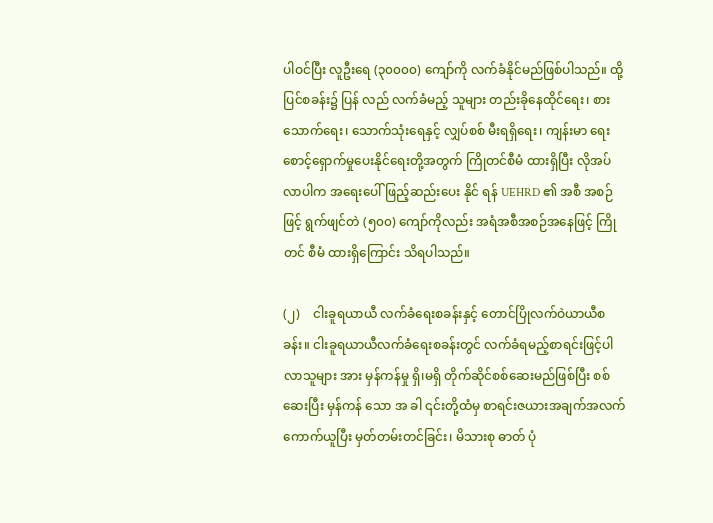ပါဝင်ပြီး လူဦးရေ (၃၀၀၀၀) ကျော်ကို လက်ခံနိုင်မည်ဖြစ်ပါသည်။ ထို့ပြင်စခန်း၌ ပြန် လည် လက်ခံမည့် သူများ တည်းခိုနေထိုင်ရေး၊ စားသောက်ရေး၊ သောက်သုံးရေနှင့် လျှပ်စစ် မီးရရှိရေး၊ ကျန်းမာ ရေးစောင့်ရှောက်မှုပေးနိုင်ရေးတို့အတွက် ကြိုတင်စီမံ ထားရှိပြီး လိုအပ်လာပါက အရေးပေါ်ဖြည့်ဆည်းပေး နိုင် ရန် UEHRD ၏ အစီ အစဉ်ဖြင့် ရွက်ဖျင်တဲ (၅၀၀) ကျော်ကိုလည်း အရံအစီအစဉ်အနေဖြင့် ကြိုတင် စီမံ ထားရှိကြောင်း သိရပါသည်။

(၂)    ငါးခူရယာယီ လက်ခံရေးစခန်းနှင့် တောင်ပြိုလက်ဝဲယာယီစခန်း။ ငါးခူရယာယီလက်ခံရေးစခန်းတွင် လက်ခံရမည့်စာရင်းဖြင့်ပါလာသူများ အား မှန်ကန်မှု ရှိ၊မရှိ တိုက်ဆိုင်စစ်ဆေးမည်ဖြစ်ပြီး စစ်ဆေးပြီး မှန်ကန် သော အ ခါ ၎င်းတို့ထံမှ စာရင်းဇယားအချက်အလက် ကောက်ယူပြီး မှတ်တမ်းတင်ခြင်း၊ မိသားစု ဓာတ် ပုံ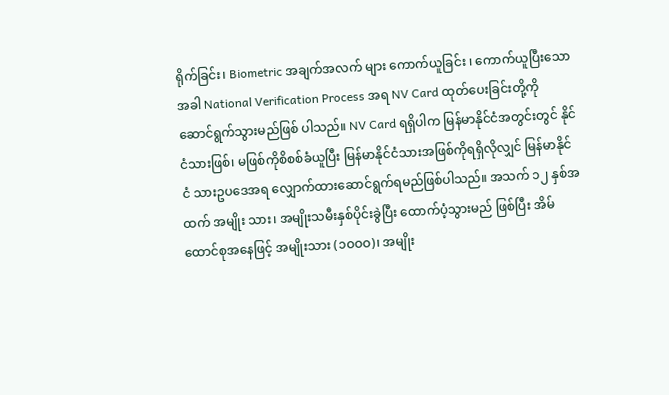ရိုက်ခြင်း၊ Biometric အချက်အလက် များ ကောက်ယူခြင်း ၊ ကောက်ယူပြီးသောအခါ National Verification Process အရ NV Card ထုတ်ပေးခြင်းတို့ကို ဆောင်ရွက်သွားမည်ဖြစ် ပါသည်။ NV Card ရရှိပါက မြန်မာနိုင်ငံအတွင်းတွင် နိုင်ငံသားဖြစ်၊ မဖြစ်ကိုစိစစ်ခံယူပြီး မြန်မာနိုင်ငံသားအဖြစ်ကိုရရှိလိုလျှင် မြန်မာနိုင်ငံ သားဥပဒေအရ လျှောက်ထားဆောင်ရွက်ရမည်ဖြစ်ပါသည်။ အသက် ၁၂ နှစ်အထက် အမျိုး သား၊ အမျိုးသမီးနှစ်ပိုင်းခွဲပြီး ထောက်ပံ့သွားမည် ဖြစ်ပြီး အိမ်ထောင်စုအနေဖြင့် အမျိုးသား (၁ဝဝဝ)၊ အမျိုး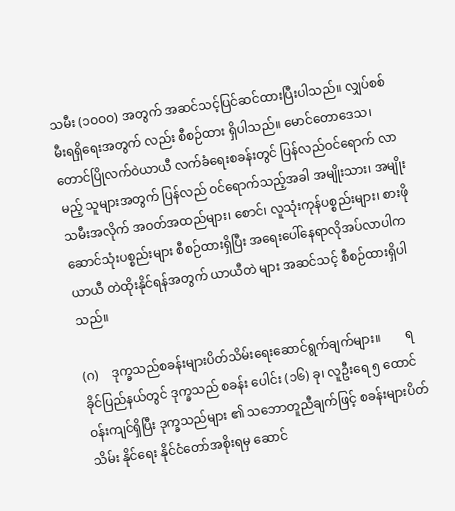သမီး (၁ဝဝဝ) အတွက် အဆင်သင့်ပြင်ဆင်ထားပြီးပါသည်။ လျှပ်စစ်မီးရရှိရေးအတွက် လည်း စီစဉ်ထား ရှိပါသည်။ မောင်တောဒေသ၊ တောင်ပြိုလက်ဝဲယာယီ လက်ခံရေးစခန်းတွင် ပြန်လည်ဝင်ရောက် လာမည့် သူများအတွက် ပြန်လည် ဝင်ရောက်သည့်အခါ အမျိုးသား၊ အမျိုးသမီးအလိုက် အဝတ်အထည်များ၊ စောင်၊ လူသုံးကုန်ပစ္စည်းများ၊ စားဖိုဆောင်သုံးပစ္စည်းများ စီစဉ်ထားရှိပြီး အရေးပေါ်နေရာလိုအပ်လာပါက ယာယီ တဲထိုးနိုင်ရန်အတွက် ယာယီတဲ များ အဆင်သင့် စီစဉ်ထားရှိပါသည်။

(ဂ)    ဒုက္ခသည်စခန်းများပိတ်သိမ်းရေးဆောင်ရွက်ချက်များ။        ရခိုင်ပြည်နယ်တွင် ဒုက္ခသည် စခန်း ပေါင်း (၁၆) ခု၊ လူဦးရေ ၅ ထောင်ဝန်းကျင်ရှိပြီး ဒုက္ခသည်များ ၏ သဘောတူညီချက်ဖြင့် စခန်းများပိတ်သိမ်း နိုင်ရေး နိုင်ငံတော်အစိုးရမှ ဆောင်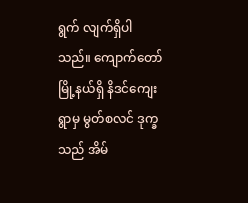ရွက် လျက်ရှိပါသည်။ ကျောက်တော်မြို့နယ်ရှိ နိဒင်ကျေးရွာမှ မွတ်စလင် ဒုက္ခသည် အိမ်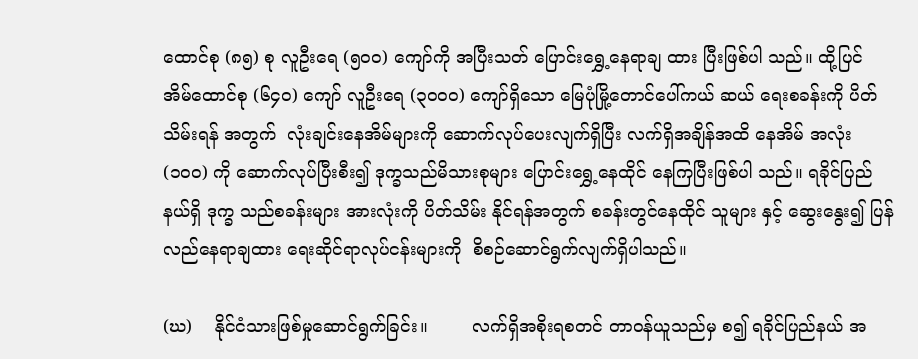ထောင်စု (၈၅) စု လူဦးရေ (၅၀၀) ကျော်ကို အပြီးသတ် ပြောင်းရွှေ့နေရာချ ထား ပြီးဖြစ်ပါ သည်။ ထို့ပြင် အိမ်ထောင်စု (၆၄၀) ကျော် လူဦးရေ (၃၀၀၀) ကျော်ရှိသော မြေပုံမြို့တောင်ပေါ်ကယ် ဆယ် ရေးစခန်းကို ပိတ် သိမ်းရန် အတွက်  လုံးချင်းနေအိမ်များကို ဆောက်လုပ်ပေးလျက်ရှိပြီး လက်ရှိအချိန်အထိ နေအိမ် အလုံး (၁၀၀) ကို ဆောက်လုပ်ပြီးစီး၍ ဒုက္ခသည်မိသားစုများ ပြောင်းရွှေ့နေထိုင် နေကြပြီးဖြစ်ပါ သည်။ ရခိုင်ပြည်နယ်ရှိ ဒုက္ခ သည်စခန်းများ အားလုံးကို ပိတ်သိမ်း နိုင်ရန်အတွက် စခန်းတွင်နေထိုင် သူများ နှင့် ဆွေးနွေး၍ ပြန်လည်နေရာချထား ရေးဆိုင်ရာလုပ်ငန်းများကို  စိစဉ်ဆောင်ရွက်လျက်ရှိပါသည်။

(ဃ)    နိုင်ငံသားဖြစ်မှုဆောင်ရွက်ခြင်း။        လက်ရှိအစိုးရစတင် တာဝန်ယူသည်မှ စ၍ ရခိုင်ပြည်နယ် အ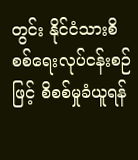တွင်း နိုင်ငံသားစိစစ်ရေးလုပ်ငန်းစဉ်ဖြင့် စိစစ်မှုခံယူရန်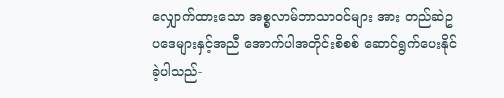လျှောက်ထားသော အစ္စလာမ်ဘာသာဝင်များ အား တည်ဆဲဥပဒေများနှင့်အညီ အောက်ပါအတိုင်းစိစစ် ဆောင်ရွက်ပေးနိုင်ခဲ့ပါသည်-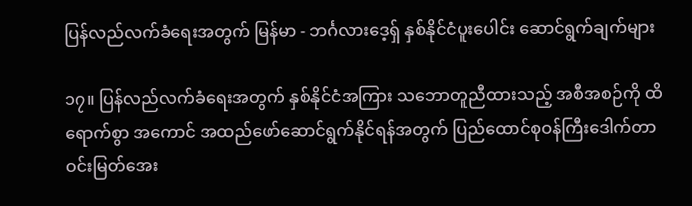ပြန်လည်လက်ခံရေးအတွက် မြန်မာ - ဘင်္ဂလားဒေ့ရှ် နှစ်နိုင်ငံပူးပေါင်း ဆောင်ရွက်ချက်များ

၁၇။ ပြန်လည်လက်ခံရေးအတွက် နှစ်နိုင်ငံအကြား သဘောတူညီထားသည့် အစီအစဉ်ကို ထိရောက်စွာ အကောင် အထည်ဖော်ဆောင်ရွက်နိုင်ရန်အတွက် ပြည်ထောင်စုဝန်ကြီးဒေါက်တာ ဝင်းမြတ်အေး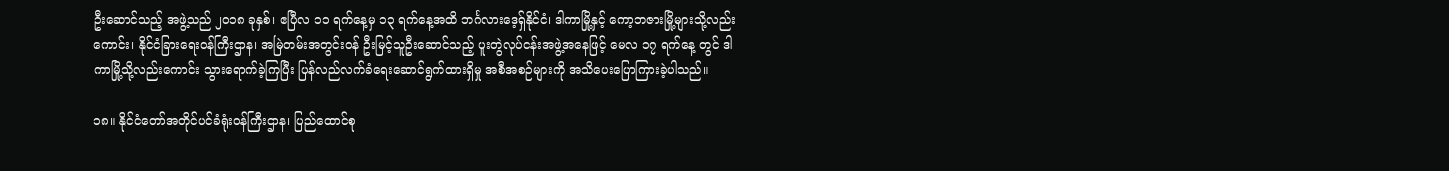ဦးဆောင်သည့် အဖွဲ့သည် ၂၀၁၈ ခုနှစ်၊ ဧပြီလ ၁၁ ရက်နေ့မှ ၁၃ ရက်နေ့အထိ ဘင်္ဂလားဒေ့ရှ်နိုင်ငံ၊ ဒါကာမြို့နှင့် ကော့ဘဇားမြို့များသို့လည်းကောင်း၊ နိုင်ငံခြားရေးဝန်ကြီးဌာန၊ အမြဲတမ်းအတွင်းဝန် ဦးမြင့်သူဦးဆောင်သည့် ပူးတွဲလုပ်ငန်းအဖွဲ့အနေဖြင့် မေလ ၁၇ ရက်နေ့ တွင် ဒါကာမြို့သို့လည်းကောင်း သွားရောက်ခဲ့ကြပြီး ပြန်လည်လက်ခံရေးဆောင်ရွက်ထားရှိမှု အစီအစဉ်များကို အသိပေးပြောကြားခဲ့ပါသည်။

၁၈။ နိုင်ငံတော်အတိုင်ပင်ခံရုံးဝန်ကြီးဌာန၊ ပြည်ထောင်စု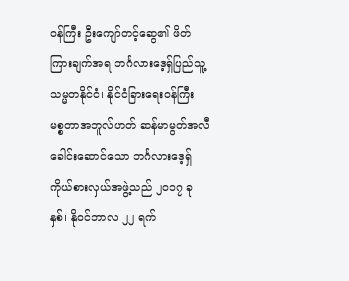ဝန်ကြီး ဦးကျော်တင့်ဆွေ၏ ဖိတ်ကြားချက်အရ ဘင်္ဂလားဒေ့ရှ်ပြည်သူ့သမ္မတနိုင်ငံ၊ နိုင်ငံခြားရေးဝန်ကြီး မစ္စတာအဘူလ်ဟတ် ဆန်မာမွတ်အလီခေါင်းဆောင်သော ဘင်္ဂလားဒေ့ရှ်ကိုယ်စားလှယ်အဖွဲ့သည် ၂၀၁၇ ခုနှစ်၊ နိုဝင်ဘာလ ၂၂ ရက်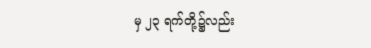မှ ၂၃ ရက်တို့၌လည်း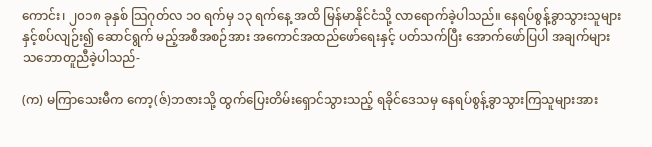ကောင်း၊ ၂၀၁၈ ခုနှစ် သြဂုတ်လ ၁၀ ရက်မှ ၁၃ ရက်နေ့ အထိ မြန်မာနိုင်ငံသို့ လာရောက်ခဲ့ပါသည်။ နေရပ်စွန့်ခွာသွားသူများနှင့်စပ်လျဉ်း၍ ဆောင်ရွက် မည့်အစီအစဉ်အား အကောင်အထည်ဖော်ရေးနှင့် ပတ်သက်ပြီး အောက်ဖော်ပြပါ အချက်များ သဘောတူညီခဲ့ပါသည်-

(က) မကြာသေးမီက ကော့(ဇ်)ဘဇားသို့ ထွက်ပြေးတိမ်းရှောင်သွားသည့် ရခိုင်ဒေသမှ နေရပ်စွန့်ခွာသွားကြသူများအား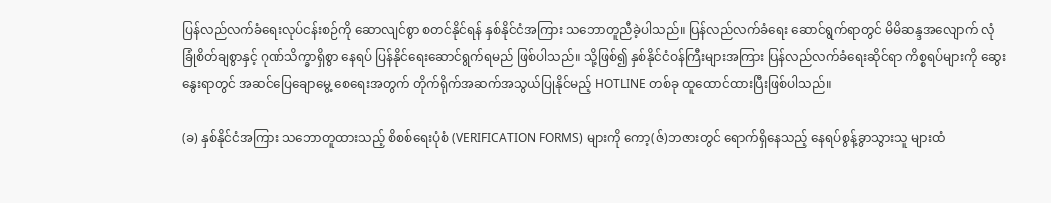ပြန်လည်လက်ခံရေးလုပ်ငန်းစဉ်ကို ဆောလျင်စွာ စတင်နိုင်ရန် နှစ်နိုင်ငံအကြား သဘောတူညီခဲ့ပါသည်။ ပြန်လည်လက်ခံရေး ဆောင်ရွက်ရာတွင် မိမိဆန္ဒအလျောက် လုံခြုံစိတ်ချစွာနှင့် ဂုဏ်သိက္ခာရှိစွာ နေရပ် ပြန်နိုင်ရေးဆောင်ရွက်ရမည် ဖြစ်ပါသည်။ သို့ဖြစ်၍ နှစ်နိုင်ငံဝန်ကြီးများအကြား ပြန်လည်လက်ခံရေးဆိုင်ရာ ကိစ္စရပ်များကို ဆွေးနွေးရာတွင် အဆင်ပြေချောမွေ့ စေရေးအတွက် တိုက်ရိုက်အဆက်အသွယ်ပြုနိုင်မည့် HOTLINE တစ်ခု ထူထောင်ထားပြီးဖြစ်ပါသည်။

(ခ) နှစ်နိုင်ငံအကြား သဘောတူထားသည့် စိစစ်ရေးပုံစံ (VERIFICATION FORMS) များကို ကော့(ဇ်)ဘဇားတွင် ရောက်ရှိနေသည့် နေရပ်စွန့်ခွာသွားသူ များထံ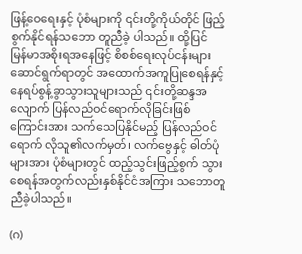ဖြန့်ဝေရေးနှင့် ပုံစံများကို ၎င်းတို့ကိုယ်တိုင် ဖြည့်စွက်နိုင်ရန်သဘော တူညီခဲ့ ပါသည်။ ထို့ပြင် မြန်မာအစိုးရအနေဖြင့် စိစစ်ရေးလုပ်ငန်းများဆောင်ရွက်ရာတွင် အထောက်အကူပြုစေရန်နှင့် နေရပ်စွန့်ခွာသွားသူများသည် ၎င်းတို့ဆန္ဒအလျောက် ပြန်လည်ဝင်ရောက်လိုခြင်းဖြစ်ကြောင်းအား သက်သေပြနိုင်မည့် ပြန်လည်ဝင်ရောက် လိုသူ၏လက်မှတ်၊ လက်ဗွေနှင့် ဓါတ်ပုံများအား ပုံစံများတွင် ထည့်သွင်းဖြည့်စွက် သွားစေရန်အတွက်လည်းနှစ်နိုင်ငံအကြား သဘောတူညီခဲ့ပါသည်။

(ဂ)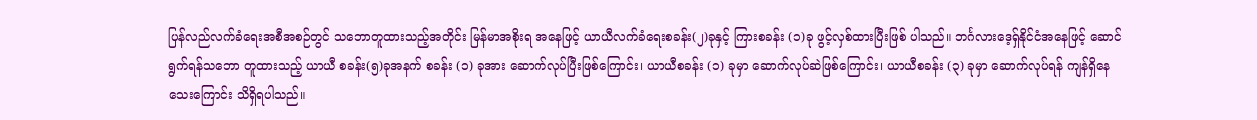ပြန်လည်လက်ခံရေးအစီအစဉ်တွင် သဘောတူထားသည့်အတိုင်း မြန်မာအစိုးရ အနေဖြင့် ယာယီလက်ခံရေးစခန်း(၂)ခုနှင့် ကြားစခန်း (၁)ခု ဖွင့်လှစ်ထားပြီးဖြစ် ပါသည်။ ဘင်္ဂလားဒေ့ရှ်နိုင်ငံအနေဖြင့် ဆောင်ရွက်ရန်သဘော တူထားသည့် ယာယီ စခန်း(၅)ခုအနက် စခန်း (၁) ခုအား ဆောက်လုပ်ပြီးဖြစ်ကြောင်း၊ ယာယီစခန်း (၁) ခုမှာ ဆောက်လုပ်ဆဲဖြစ်ကြောင်း၊ ယာယီစခန်း (၃) ခုမှာ ဆောက်လုပ်ရန် ကျန်ရှိနေသေးကြောင်း သိရှိရပါသည်။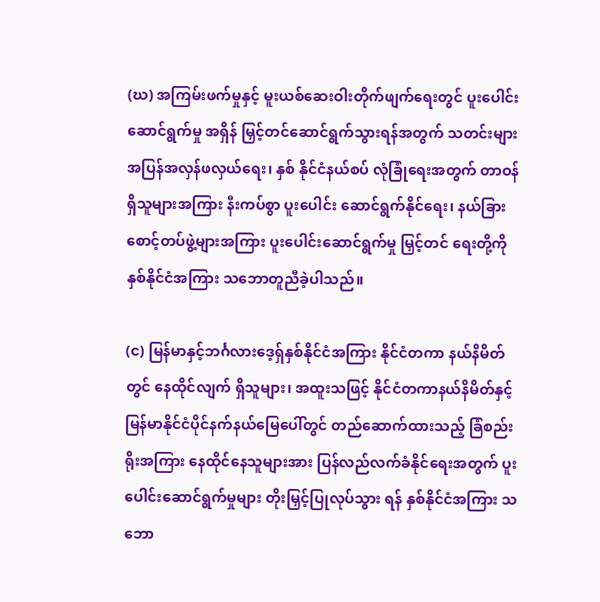(ဃ) အကြမ်းဖက်မှုနှင့် မူးယစ်ဆေးဝါးတိုက်ဖျက်ရေးတွင် ပူးပေါင်းဆောင်ရွက်မှု အရှိန် မြှင့်တင်ဆောင်ရွက်သွားရန်အတွက် သတင်းများအပြန်အလှန်ဖလှယ်ရေး၊ နှစ် နိုင်ငံနယ်စပ် လုံခြုံရေးအတွက် တာဝန်ရှိသူများအကြား နီးကပ်စွာ ပူးပေါင်း ဆောင်ရွက်နိုင်ရေး၊ နယ်ခြားစောင့်တပ်ဖွဲ့များအကြား ပူးပေါင်းဆောင်ရွက်မှု မြှင့်တင် ရေးတို့ကို နှစ်နိုင်ငံအကြား သဘောတူညီခဲ့ပါသည်။

(င) မြန်မာနှင့်ဘင်္ဂလားဒေ့ရှ်နှစ်နိုင်ငံအကြား နိုင်ငံတကာ နယ်နိမိတ်တွင် နေထိုင်လျက် ရှိသူများ၊ အထူးသဖြင့် နိုင်ငံတကာနယ်နိမိတ်နှင့် မြန်မာနိုင်ငံပိုင်နက်နယ်မြေပေါ်တွင် တည်ဆောက်ထားသည့် ခြံစည်းရိုးအကြား နေထိုင်နေသူများအား ပြန်လည်လက်ခံနိုင်ရေးအတွက် ပူးပေါင်းဆောင်ရွက်မှုများ တိုးမြှင့်ပြုလုပ်သွား ရန် နှစ်နိုင်ငံအကြား သဘော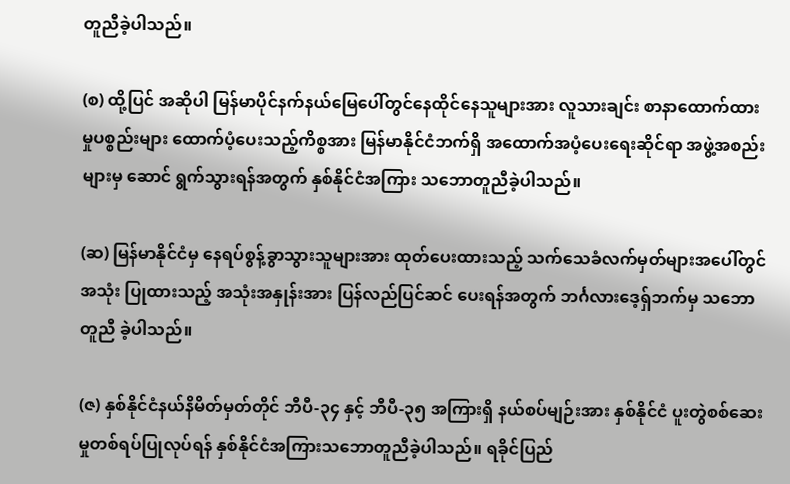တူညီခဲ့ပါသည်။

(စ) ထို့ပြင် အဆိုပါ မြန်မာပိုင်နက်နယ်မြေပေါ်တွင်နေထိုင်နေသူများအား လူသားချင်း စာနာထောက်ထားမှုပစ္စည်းများ ထောက်ပံ့ပေးသည့်ကိစ္စအား မြန်မာနိုင်ငံဘက်ရှိ အထောက်အပံ့ပေးရေးဆိုင်ရာ အဖွဲ့အစည်းများမှ ဆောင် ရွက်သွားရန်အတွက် နှစ်နိုင်ငံအကြား သဘောတူညီခဲ့ပါသည်။

(ဆ) မြန်မာနိုင်ငံမှ နေရပ်စွန့်ခွာသွားသူများအား ထုတ်ပေးထားသည့် သက်သေခံလက်မှတ်များအပေါ်တွင် အသုံး ပြုထားသည့် အသုံးအနှုန်းအား ပြန်လည်ပြင်ဆင် ပေးရန်အတွက် ဘင်္ဂလားဒေ့ရှ်ဘက်မှ သဘောတူညီ ခဲ့ပါသည်။

(ဇ) နှစ်နိုင်ငံနယ်နိမိတ်မှတ်တိုင် ဘီပီ-၃၄ နှင့် ဘီပီ-၃၅ အကြားရှိ နယ်စပ်မျဉ်းအား နှစ်နိုင်ငံ ပူးတွဲစစ်ဆေးမှုတစ်ရပ်ပြုလုပ်ရန် နှစ်နိုင်ငံအကြားသဘောတူညီခဲ့ပါသည်။ ရခိုင်ပြည်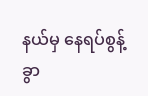နယ်မှ နေရပ်စွန့်ခွာ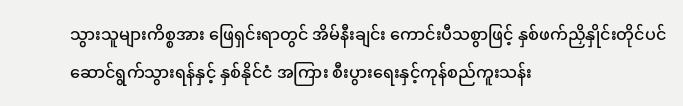သွားသူများကိစ္စအား ဖြေရှင်းရာတွင် အိမ်နီးချင်း ကောင်းပီသစွာဖြင့် နှစ်ဖက်ညှိနှိုင်းတိုင်ပင် ဆောင်ရွက်သွားရန်နှင့် နှစ်နိုင်ငံ အကြား စီးပွားရေးနှင့်ကုန်စည်ကူးသန်း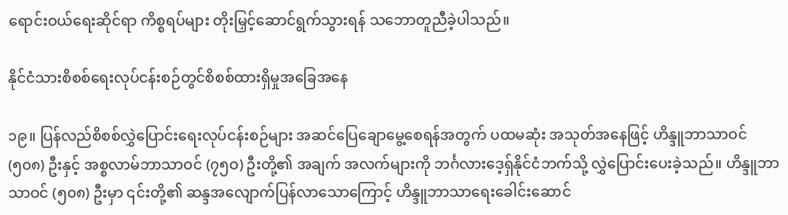ရောင်းဝယ်ရေးဆိုင်ရာ ကိစ္စရပ်များ တိုးမြှင့်ဆောင်ရွက်သွားရန် သဘောတူညီခဲ့ပါသည်။

နိုင်ငံသားစိစစ်ရေးလုပ်ငန်းစဉ်တွင်စိစစ်ထားရှိမှုအခြေအနေ

၁၉။ ပြန်လည်စိစစ်လွှဲပြောင်းရေးလုပ်ငန်းစဉ်များ အဆင်ပြေချောမွေ့စေရန်အတွက် ပထမဆုံး အသုတ်အနေဖြင့် ဟိန္ဒူဘာသာဝင် (၅၀၈) ဦးနှင့် အစ္စလာမ်ဘာသာဝင် (၇၅ဝ) ဦးတို့၏ အချက် အလက်များကို ဘင်္ဂလားဒေ့ရှ်နိုင်ငံဘက်သို့ လွှဲပြောင်းပေးခဲ့သည်။ ဟိန္ဒူဘာသာဝင် (၅၀၈) ဦးမှာ ၎င်းတို့၏ ဆန္ဒအလျောက်ပြန်လာသောကြောင့် ဟိန္ဒူဘာသာရေးခေါင်းဆောင်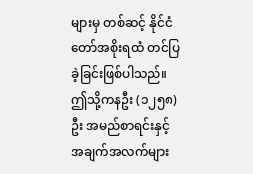များမှ တစ်ဆင့် နိုင်ငံတော်အစိုးရထံ တင်ပြခဲ့ခြင်းဖြစ်ပါသည်။ ဤသို့ကနဦး (၁၂၅၈) ဦး အမည်စာရင်းနှင့် အချက်အလက်များ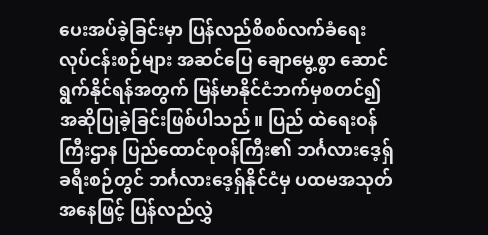ပေးအပ်ခဲ့ခြင်းမှာ ပြန်လည်စိစစ်လက်ခံရေးလုပ်ငန်းစဉ်များ အဆင်ပြေ ချောမွေ့စွာ ဆောင်ရွက်နိုင်ရန်အတွက် မြန်မာနိုင်ငံဘက်မှစတင်၍ အဆိုပြုခဲ့ခြင်းဖြစ်ပါသည်။ ပြည် ထဲရေးဝန်ကြီးဌာန ပြည်ထောင်စုဝန်ကြီး၏ ဘင်္ဂလားဒေ့ရှ်ခရီးစဉ်တွင် ဘင်္ဂလားဒေ့ရှ်နိုင်ငံမှ ပထမအသုတ်အနေဖြင့် ပြန်လည်လွှဲ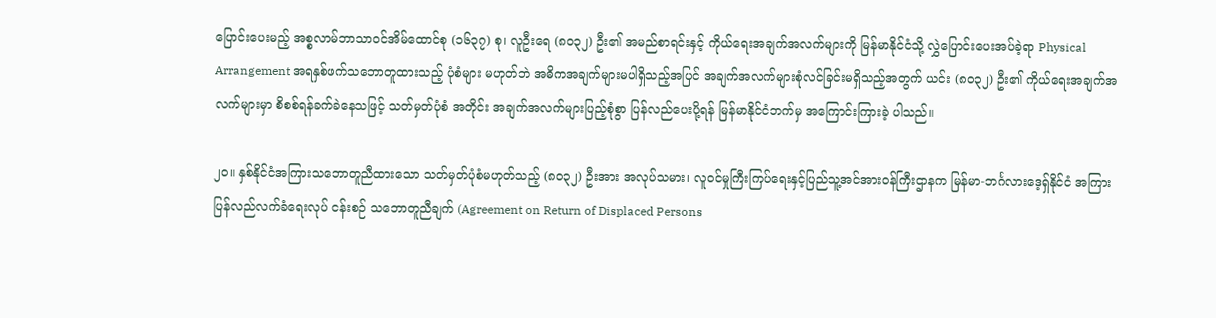ပြောင်းပေးမည့် အစ္စလာမ်ဘာသာဝင်အိမ်ထောင်စု (၁၆၃၇) စု၊ လူဦးရေ (၈၀၃၂) ဦး၏ အမည်စာရင်းနှင့် ကိုယ်ရေးအချက်အလက်များကို မြန်မာနိုင်ငံသို့ လွှဲပြောင်းပေးအပ်ခဲ့ရာ Physical Arrangement အရနှစ်ဖက်သဘောတူထားသည့် ပုံစံများ မဟုတ်ဘဲ အဓိကအချက်များမပါရှိသည့်အပြင် အချက်အလက်များစုံလင်ခြင်းမရှိသည့်အတွက် ယင်း (၈၀၃၂) ဦး၏ ကိုယ်ရေးအချက်အလက်များမှာ စိစစ်ရန်ခက်ခဲနေသဖြင့် သတ်မှတ်ပုံစံ အတိုင်း အချက်အလက်များပြည့်စုံစွာ ပြန်လည်ပေးပို့ရန် မြန်မာနိုင်ငံဘက်မှ အကြောင်းကြားခဲ့ ပါသည်။

၂၀။ နှစ်နိုင်ငံအကြားသဘောတူညီထားသော သတ်မှတ်ပုံစံမဟုတ်သည့် (၈၀၃၂) ဦးအား အလုပ်သမား၊ လူဝင်မှုကြီးကြပ်ရေးနှင့်ပြည်သူ့အင်အားဝန်ကြီးဌာနက မြန်မာ-ဘင်္ဂလားဒေ့ရှ်နိုင်ငံ အကြား ပြန်လည်လက်ခံရေးလုပ် ငန်းစဉ် သဘောတူညီချက် (Agreement on Return of Displaced Persons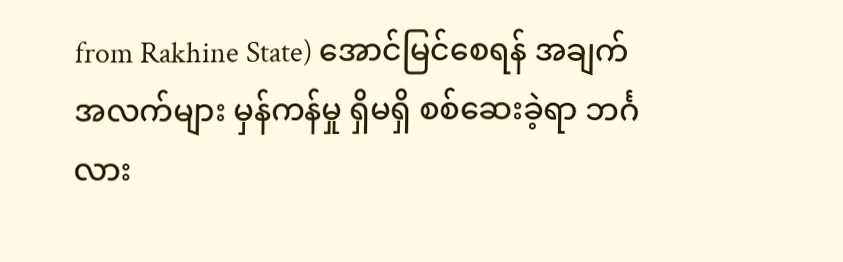from Rakhine State) အောင်မြင်စေရန် အချက်အလက်များ မှန်ကန်မှု ရှိမရှိ စစ်ဆေးခဲ့ရာ ဘင်္ဂလား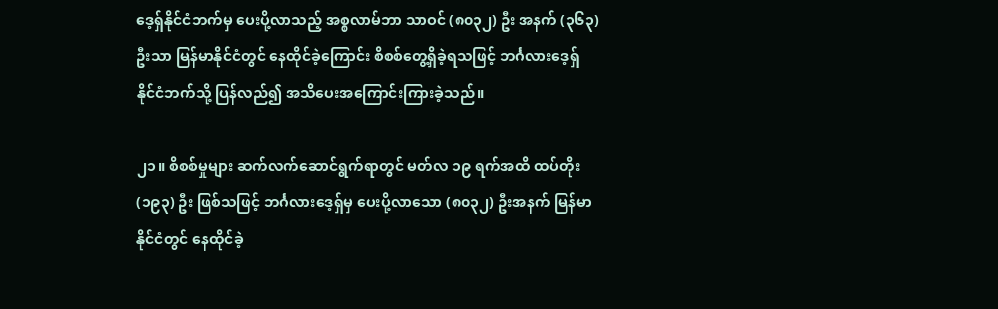ဒေ့ရှ်နိုင်ငံဘက်မှ ပေးပို့လာသည့် အစ္စလာမ်ဘာ သာဝင် (၈၀၃၂) ဦး အနက် (၃၆၃) ဦးသာ မြန်မာနိုင်ငံတွင် နေထိုင်ခဲ့ကြောင်း စိစစ်တွေ့ရှိခဲ့ရသဖြင့် ဘင်္ဂလားဒေ့ရှ် နိုင်ငံဘက်သို့ ပြန်လည်၍ အသိပေးအကြောင်းကြားခဲ့သည်။

၂၁။ စိစစ်မှုများ ဆက်လက်ဆောင်ရွက်ရာတွင် မတ်လ ၁၉ ရက်အထိ ထပ်တိုး (၁၉၃) ဦး ဖြစ်သဖြင့် ဘင်္ဂလားဒေ့ရှ်မှ ပေးပို့လာသော (၈၀၃၂) ဦးအနက် မြန်မာနိုင်ငံတွင် နေထိုင်ခဲ့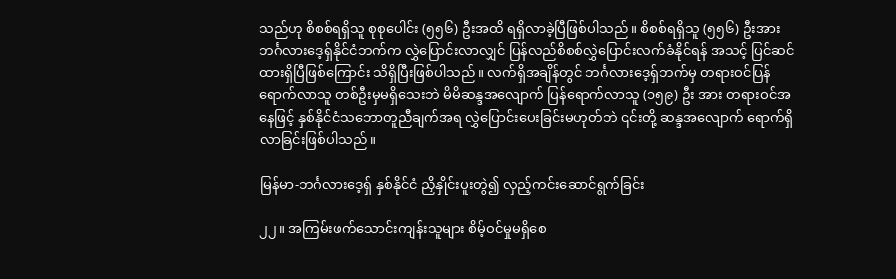သည်ဟု စိစစ်ရရှိသူ စုစုပေါင်း (၅၅၆) ဦးအထိ ရရှိလာခဲ့ပြီဖြစ်ပါသည်။ စိစစ်ရရှိသူ (၅၅၆) ဦးအား ဘင်္ဂလားဒေ့ရှ်နိုင်ငံဘက်က လွှဲပြောင်းလာလျှင် ပြန်လည်စိစစ်လွှဲပြောင်းလက်ခံနိုင်ရန် အသင့် ပြင်ဆင်ထားရှိပြီဖြစ်ကြောင်း သိရှိပြီးဖြစ်ပါသည်။ လက်ရှိအချိန်တွင် ဘင်္ဂလားဒေ့ရှ်ဘက်မှ တရားဝင်ပြန်ရောက်လာသူ တစ်ဦးမှမရှိသေးဘဲ မိမိဆန္ဒအလျောက် ပြန်ရောက်လာသူ (၁၅၉) ဦး အား တရားဝင်အနေဖြင့် နှစ်နိုင်ငံသဘောတူညီချက်အရ လွှဲပြောင်းပေးခြင်းမဟုတ်ဘဲ ၎င်းတို့ ဆန္ဒအလျောက် ရောက်ရှိလာခြင်းဖြစ်ပါသည်။

မြန်မာ-ဘင်္ဂလားဒေ့ရှ် နှစ်နိုင်ငံ ညှိနှိုင်းပူးတွဲ၍ လှည့်ကင်းဆောင်ရွက်ခြင်း

၂၂။ အကြမ်းဖက်သောင်းကျန်းသူများ စိမ့်ဝင်မှုမရှိစေ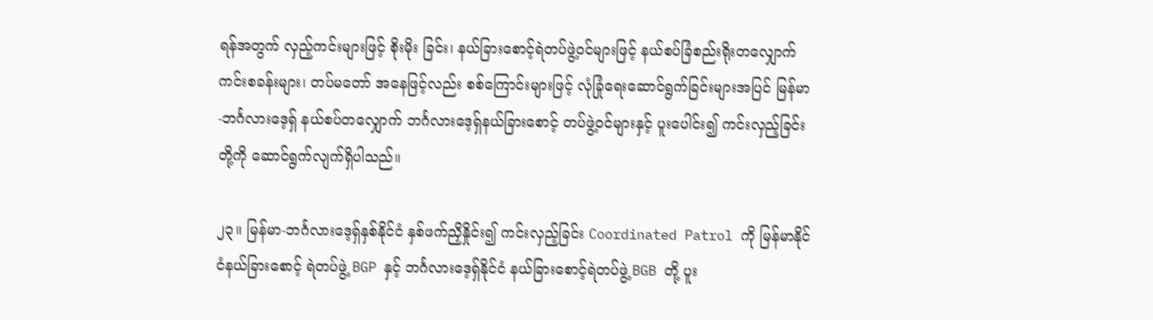ရန်အတွက် လှည့်ကင်းများဖြင့် စိုးမိုး ခြင်း၊ နယ်ခြားစောင့်ရဲတပ်ဖွဲ့ဝင်များဖြင့် နယ်စပ်ခြံစည်းရိုးတလျှောက်ကင်းစခန်းများ၊ တပ်မတော် အနေဖြင့်လည်း စစ်ကြောင်းများဖြင့် လုံခြုံရေးဆောင်ရွက်ခြင်းများအပြင် မြန်မာ-ဘင်္ဂလားဒေ့ရှ် နယ်စပ်တလျှောက် ဘင်္ဂလားဒေ့ရှ်နယ်ခြားစောင့် တပ်ဖွဲ့ဝင်များနှင့် ပူးပေါင်း၍ ကင်းလှည့်ခြင်း တို့ကို ဆောင်ရွက်လျက်ရှိပါသည်။

၂၃။ မြန်မာ-ဘင်္ဂလားဒေ့ရှ်နှစ်နိုင်ငံ နှစ်ဖက်ညှိနှိုင်း၍ ကင်းလှည့်ခြင်း Coordinated Patrol ကို မြန်မာနိုင်ငံနယ်ခြားစောင့် ရဲတပ်ဖွဲ့ BGP နှင့် ဘင်္ဂလားဒေ့ရှ်နိုင်ငံ နယ်ခြားစောင့်ရဲတပ်ဖွဲ့ BGB တို့ ပူး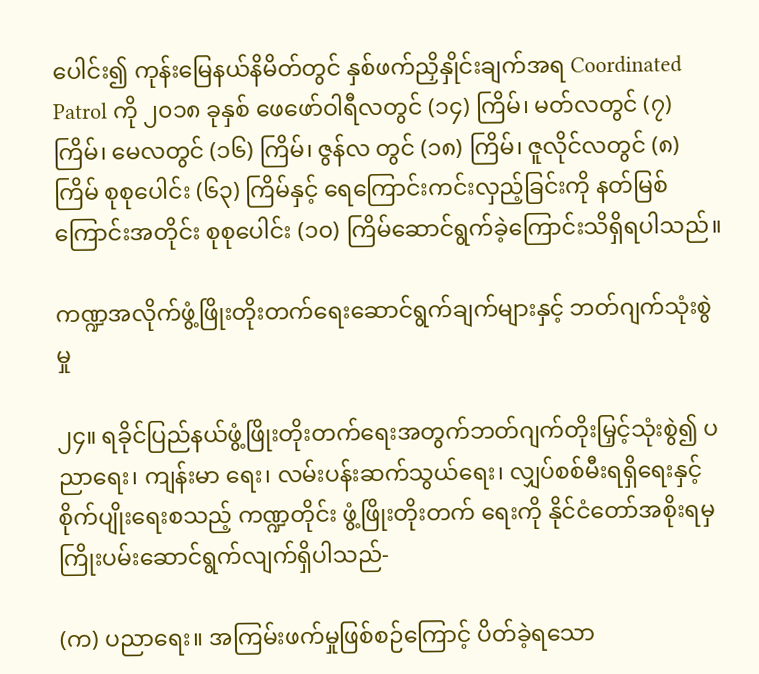ပေါင်း၍ ကုန်းမြေနယ်နိမိတ်တွင် နှစ်ဖက်ညှိနှိုင်းချက်အရ Coordinated Patrol ကို ၂၀၁၈ ခုနှစ် ဖေဖော်ဝါရီလတွင် (၁၄) ကြိမ်၊ မတ်လတွင် (၇) ကြိမ်၊ မေလတွင် (၁၆) ကြိမ်၊ ဇွန်လ တွင် (၁၈) ကြိမ်၊ ဇူလိုင်လတွင် (၈) ကြိမ် စုစုပေါင်း (၆၃) ကြိမ်နှင့် ရေကြောင်းကင်းလှည့်ခြင်းကို နတ်မြစ်ကြောင်းအတိုင်း စုစုပေါင်း (၁၀) ကြိမ်ဆောင်ရွက်ခဲ့ကြောင်းသိရှိရပါသည်။

ကဏ္ဍအလိုက်ဖွံ့ဖြိုးတိုးတက်ရေးဆောင်ရွက်ချက်များနှင့် ဘတ်ဂျက်သုံးစွဲမှု

၂၄။ ရခိုင်ပြည်နယ်ဖွံ့ဖြိုးတိုးတက်ရေးအတွက်ဘတ်ဂျက်တိုးမြှင့်သုံးစွဲ၍ ပညာရေး၊ ကျန်းမာ ရေး၊ လမ်းပန်းဆက်သွယ်ရေး၊ လျှပ်စစ်မီးရရှိရေးနှင့် စိုက်ပျိုးရေးစသည့် ကဏ္ဍတိုင်း ဖွံ့ဖြိုးတိုးတက် ရေးကို နိုင်ငံတော်အစိုးရမှကြိုးပမ်းဆောင်ရွက်လျက်ရှိပါသည်-

(က) ပညာရေး။ အကြမ်းဖက်မှုဖြစ်စဉ်ကြောင့် ပိတ်ခဲ့ရသော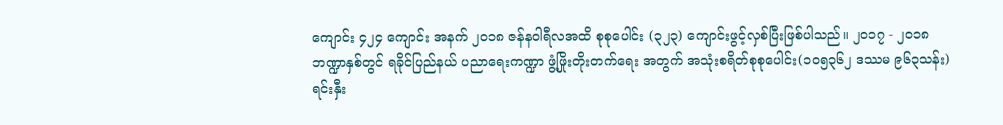ကျောင်း ၄၂၄ ကျောင်း အနက် ၂၀၁၈ ဇန်နဝါရီလအထိ စုစုပေါင်း (၃၂၃) ကျောင်းဖွင့်လှစ်ပြီးဖြစ်ပါသည်။ ၂၀၁၇ - ၂၀၁၈ ဘဏ္ဍာနှစ်တွင် ရခိုင်ပြည်နယ် ပညာရေးကဏ္ဍာ ဖွံ့ဖြိုးတိုးတက်ရေး အတွက် အသုံးစရိတ်စုစုပေါင်း(၁၀၅၃၆၂ ဒဿမ ၉၆၃သန်း) ရင်းနှီး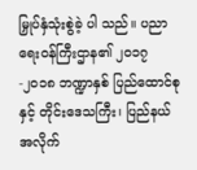မြှုပ်နှံသုံးစွဲခဲ့ ပါ သည်။ ပညာရေးဝန်ကြီးဌာန၏ ၂၀၁၇-၂၀၁၈ ဘဏ္ဍာနှစ် ပြည်ထောင်စုနှင့် တိုင်းဒေသကြီး၊ ပြည်နယ်အလိုက်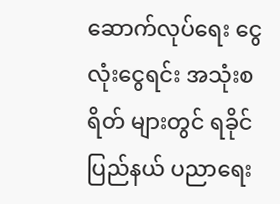ဆောက်လုပ်ရေး ငွေလုံးငွေရင်း အသုံးစရိတ် များတွင် ရခိုင်ပြည်နယ် ပညာရေး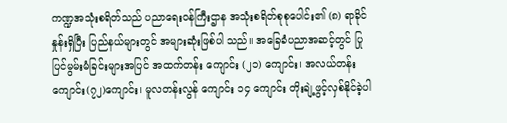ကဏ္ဍအသုံးစရိတ်သည် ပညာရေးဝန်ကြီးဌာန အသုံးစရိတ်စုစုပေါင်း၏ (၈) ရာခိုင်နှုန်းရှိပြီး ပြည်နယ်များတွင် အများဆုံးဖြစ်ပါ သည်။ အခြေခံပညာအဆင့်တွင် ပြုပြင်မွမ်းမံခြင်းများအပြင် အထက်တန်း ကျောင်း (၂၁) ကျောင်း၊ အလယ်တန်းကျောင်း(၇၂)ကျောင်း၊ မူလတန်းလွန် ကျောင်း ၁၄ ကျောင်း တိုးချဲ့ဖွင့်လှစ်နိုင်ခဲ့ပါ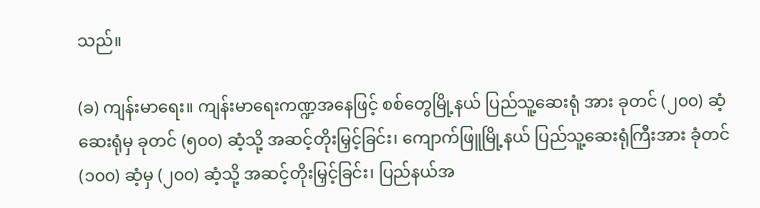သည်။

(ခ) ကျန်းမာရေး။ ကျန်းမာရေးကဏ္ဍအနေဖြင့် စစ်တွေမြို့နယ် ပြည်သူ့ဆေးရုံ အား ခုတင် (၂၀၀) ဆံ့ ဆေးရုံမှ ခုတင် (၅၀၀) ဆံ့သို့ အဆင့်တိုးမြှင့်ခြင်း၊ ကျောက်ဖြူမြို့နယ် ပြည်သူ့ဆေးရုံကြီးအား ခုံတင် (၁၀၀) ဆံ့မှ (၂၀၀) ဆံ့သို့ အဆင့်တိုးမြှင့်ခြင်း၊ ပြည်နယ်အ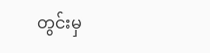တွင်းမှ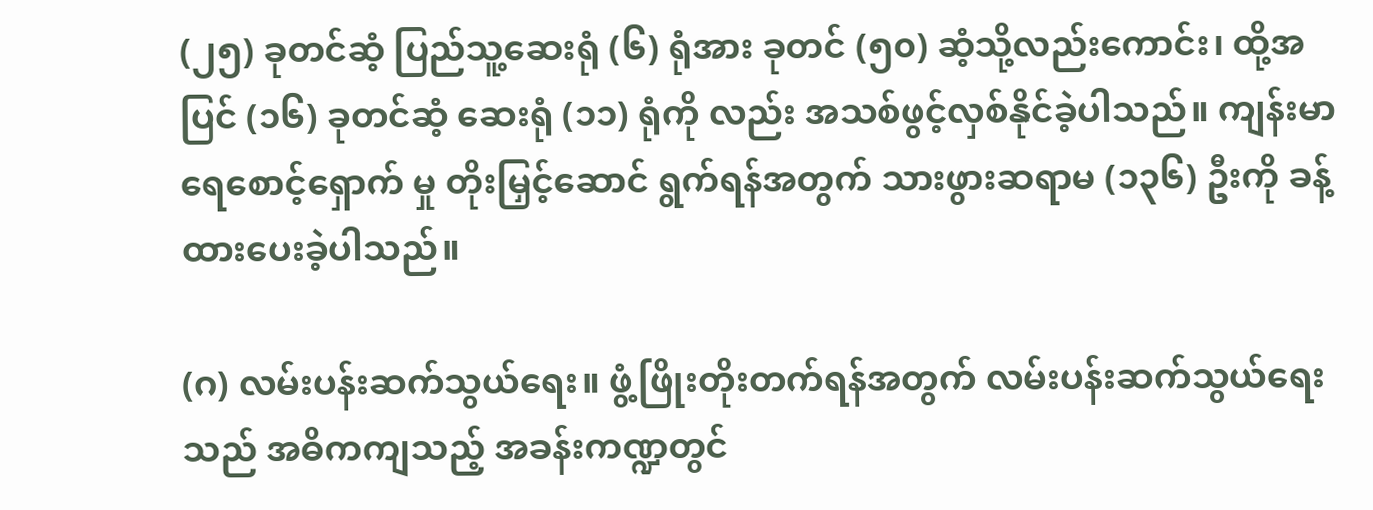(၂၅) ခုတင်ဆံ့ ပြည်သူ့ဆေးရုံ (၆) ရုံအား ခုတင် (၅၀) ဆံ့သို့လည်းကောင်း၊ ထို့အပြင် (၁၆) ခုတင်ဆံ့ ဆေးရုံ (၁၁) ရုံကို လည်း အသစ်ဖွင့်လှစ်နိုင်ခဲ့ပါသည်။ ကျန်းမာရေစောင့်ရှောက် မှု တိုးမြှင့်ဆောင် ရွက်ရန်အတွက် သားဖွားဆရာမ (၁၃၆) ဦးကို ခန့်ထားပေးခဲ့ပါသည်။

(ဂ) လမ်းပန်းဆက်သွယ်ရေး။ ဖွံ့ဖြိုးတိုးတက်ရန်အတွက် လမ်းပန်းဆက်သွယ်ရေး သည် အဓိကကျသည့် အခန်းကဏ္ဍတွင်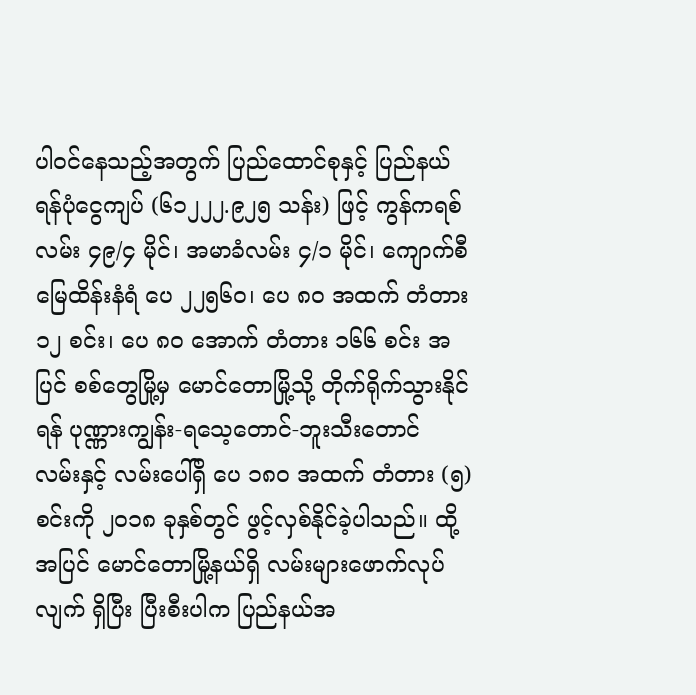ပါဝင်နေသည့်အတွက် ပြည်ထောင်စုနှင့် ပြည်နယ်ရန်ပုံငွေကျပ် (၆၁၂၂၂.၉၂၅ သန်း) ဖြင့် ကွန်ကရစ်လမ်း ၄၉/၄ မိုင်၊ အမာခံလမ်း ၄/၁ မိုင်၊ ကျောက်စီမြေထိန်းနံရံ ပေ ၂၂၅၆၀၊ ပေ ၈၀ အထက် တံတား ၁၂ စင်း၊ ပေ ၈၀ အောက် တံတား ၁၆၆ စင်း အပြင် စစ်တွေမြို့မှ မောင်တောမြို့သို့ တိုက်ရိုက်သွားနိုင်ရန် ပုဏ္ဏားကျွန်း-ရသေ့တောင်-ဘူးသီးတောင် လမ်းနှင့် လမ်းပေါ်ရှိ ပေ ၁၈၀ အထက် တံတား (၅) စင်းကို ၂၀၁၈ ခုနှစ်တွင် ဖွင့်လှစ်နိုင်ခဲ့ပါသည်။ ထို့အပြင် မောင်တောမြို့နယ်ရှိ လမ်းများဖောက်လုပ်လျက် ရှိပြီး ပြီးစီးပါက ပြည်နယ်အ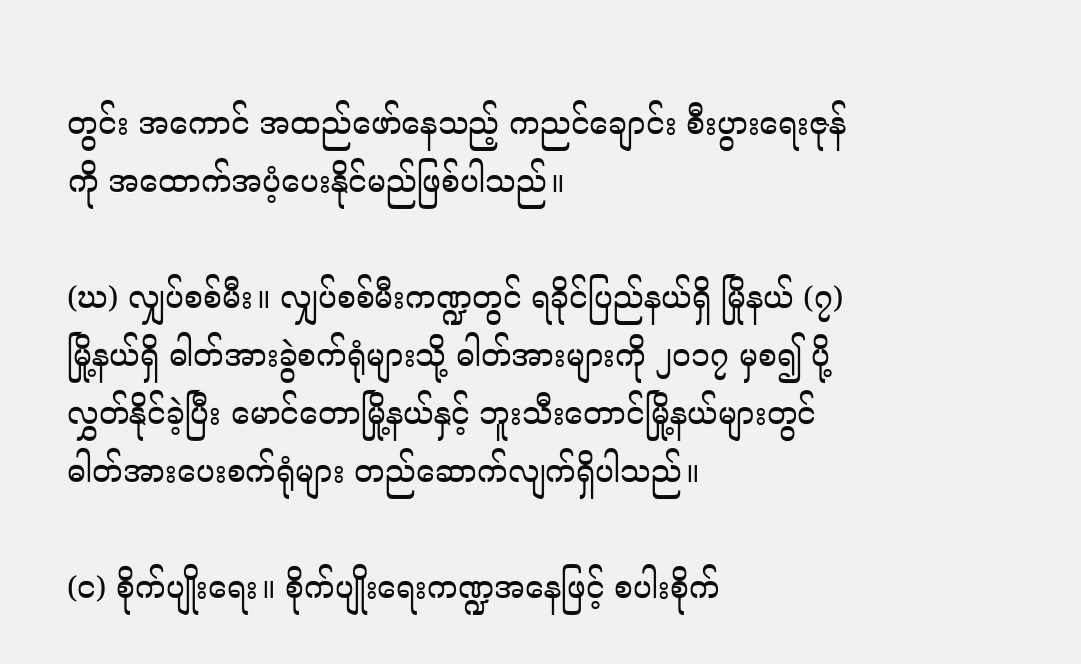တွင်း အကောင် အထည်ဖော်နေသည့် ကညင်ချောင်း စီးပွားရေးဇုန်ကို အထောက်အပံ့ပေးနိုင်မည်ဖြစ်ပါသည်။

(ဃ) လျှပ်စစ်မီး။ လျှပ်စစ်မီးကဏ္ဍတွင် ရခိုင်ပြည်နယ်ရှိ မြိုနယ် (၇) မြို့နယ်ရှိ ဓါတ်အားခွဲစက်ရုံများသို့ ဓါတ်အားများကို ၂၀၁၇ မှစ၍ ပို့လွှတ်နိုင်ခဲ့ပြီး မောင်တောမြို့နယ်နှင့် ဘူးသီးတောင်မြို့နယ်များတွင် ဓါတ်အားပေးစက်ရုံများ တည်ဆောက်လျက်ရှိပါသည်။

(င) စိုက်ပျိုးရေး။ စိုက်ပျိုးရေးကဏ္ဍအနေဖြင့် စပါးစိုက်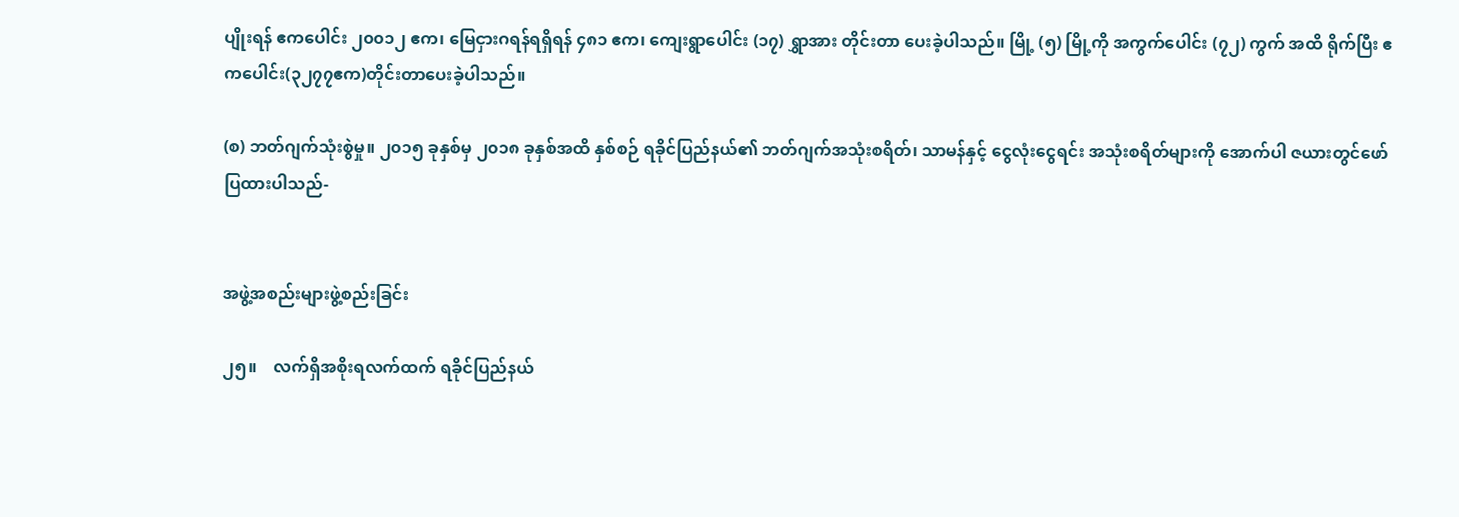ပျိုးရန် ဧကပေါင်း ၂၀၀၁၂ ဧက၊ မြေငှားဂရန်ရရှိရန် ၄၈၁ ဧက၊ ကျေးရွာပေါင်း (၁၇) ရွှာအား တိုင်းတာ ပေးခဲ့ပါသည်။ မြို့ (၅) မြို့ကို အကွက်ပေါင်း (၇၂) ကွက် အထိ ရိုက်ပြီး ဧကပေါင်း(၃၂၇၇ဧက)တိုင်းတာပေးခဲ့ပါသည်။

(စ) ဘတ်ဂျက်သုံးစွဲမှု။ ၂၀၁၅ ခုနှစ်မှ ၂၀၁၈ ခုနှစ်အထိ နှစ်စဉ် ရခိုင်ပြည်နယ်၏ ဘတ်ဂျက်အသုံးစရိတ်၊ သာမန်နှင့် ငွေလုံးငွေရင်း အသုံးစရိတ်များကို အောက်ပါ ဇယားတွင်ဖော်ပြထားပါသည်-


အဖွဲ့အစည်းများဖွဲ့စည်းခြင်း

၂၅။    လက်ရှိအစိုးရလက်ထက် ရခိုင်ပြည်နယ်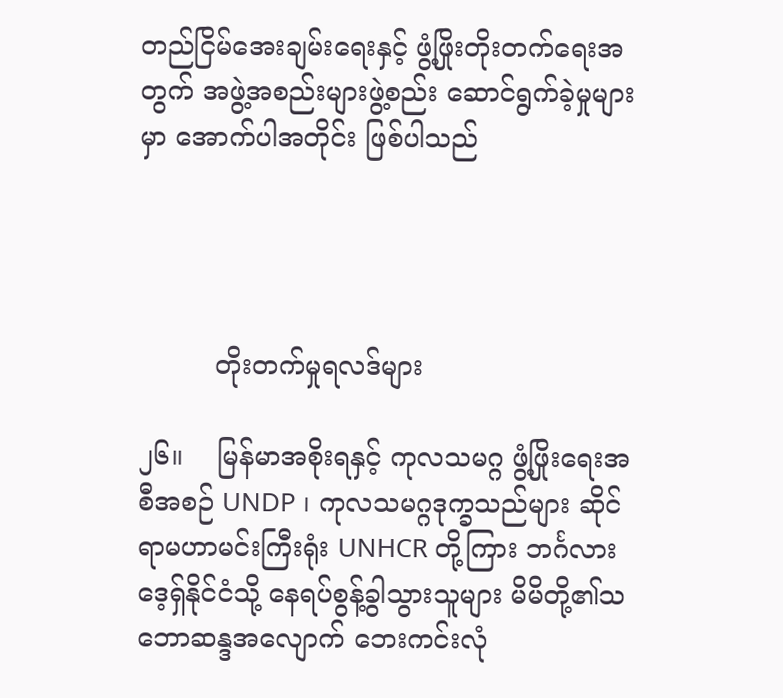တည်ငြိမ်အေးချမ်းရေးနှင့် ဖွံ့ဖြိုးတိုးတက်ရေးအတွက် အဖွဲ့အစည်းများဖွဲ့စည်း ဆောင်ရွက်ခဲ့မှုများ မှာ အောက်ပါအတိုင်း ဖြစ်ပါသည်




         တိုးတက်မှုရလဒ်များ

၂၆။    မြန်မာအစိုးရနှင့် ကုလသမဂ္ဂ ဖွံ့ဖြိုးရေးအစီအစဉ် UNDP ၊ ကုလသမဂ္ဂဒုက္ခသည်များ ဆိုင်ရာမဟာမင်းကြီးရုံး UNHCR တို့ကြား ဘင်္ဂလားဒေ့ရှ်နိုင်ငံသို့ နေရပ်စွန့်ခွါသွားသူများ မိမိတို့၏သဘောဆန္ဒအလျောက် ဘေးကင်းလုံ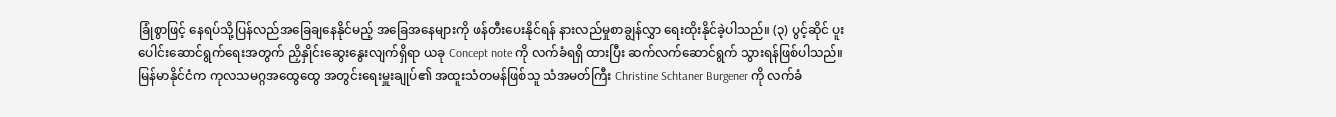ခြုံစွာဖြင့် နေရပ်သို့ပြန်လည်အခြေချနေနိုင်မည့် အခြေအနေများကို ဖန်တီးပေးနိုင်ရန် နားလည်မှုစာချွန်လွှာ ရေးထိုးနိုင်ခဲ့ပါသည်။ (၃) ပွင့်ဆိုင် ပူးပေါင်းဆောင်ရွက်ရေးအတွက် ညှိနှိုင်းဆွေးနွေးလျက်ရှိရာ ယခု Concept note ကို လက်ခံရရှိ ထားပြီး ဆက်လက်ဆောင်ရွက် သွားရန်ဖြစ်ပါသည်။ မြန်မာနိုင်ငံက ကုလသမဂ္ဂအထွေထွေ အတွင်းရေးမှူးချုပ်၏ အထူးသံတမန်ဖြစ်သူ သံအမတ်ကြီး Christine Schtaner Burgener ကို လက်ခံ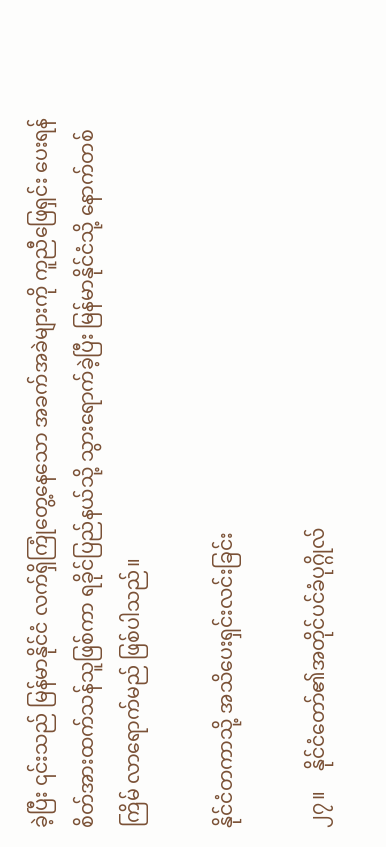ခဲ့ပြီး ၎င်းသည် မြန်မာနိုင်ငံ လက်ရှိကြုံတွေ့နေသော အခက်အခဲများကို ကူညီဖြေရှင်း ပေးရန် စိတ်အားထက်သန်သူဖြစ်ကာ ရခိုင်ပြည်နယ်သို့ သွားရောက်ခဲ့ပြီး မြန်မာနိုင်ငံသို့ နောက်တစ်ကြိမ် လာရောက်မည် ဖြစ်ပါသည်။

နိုင်ငံတကာသို့ အသိပေးရှင်းလင်းခြင်း

၂၇။    နိုင်ငံတော်၏အတိုင်ပင်ခံပုဂ္ဂိုလ်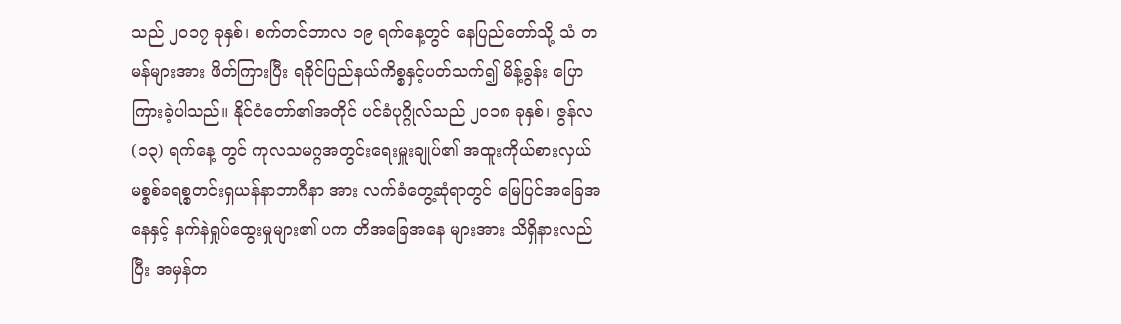သည် ၂၀၁၇ ခုနှစ်၊ စက်တင်ဘာလ ၁၉ ရက်နေ့တွင် နေပြည်တော်သို့ သံ တမန်များအား ဖိတ်ကြားပြီး ရခိုင်ပြည်နယ်ကိစ္စနှင့်ပတ်သက်၍ မိန့်ခွန်း ပြောကြားခဲ့ပါသည်။ နိုင်ငံတော်၏အတိုင် ပင်ခံပုဂ္ဂိုလ်သည် ၂၀၁၈ ခုနှစ်၊ ဇွန်လ (၁၃) ရက်နေ့ တွင် ကုလသမဂ္ဂအတွင်းရေးမှူးချုပ်၏ အထူးကိုယ်စားလှယ် မစ္စစ်ခရစ္စတင်းရှယန်နာဘာဂီနာ အား လက်ခံတွေ့ဆုံရာတွင် မြေပြင်အခြေအနေနှင့် နက်နဲရှုပ်ထွေးမှုများ၏ ပက တိအခြေအနေ များအား သိရှိနားလည်ပြီး အမှန်တ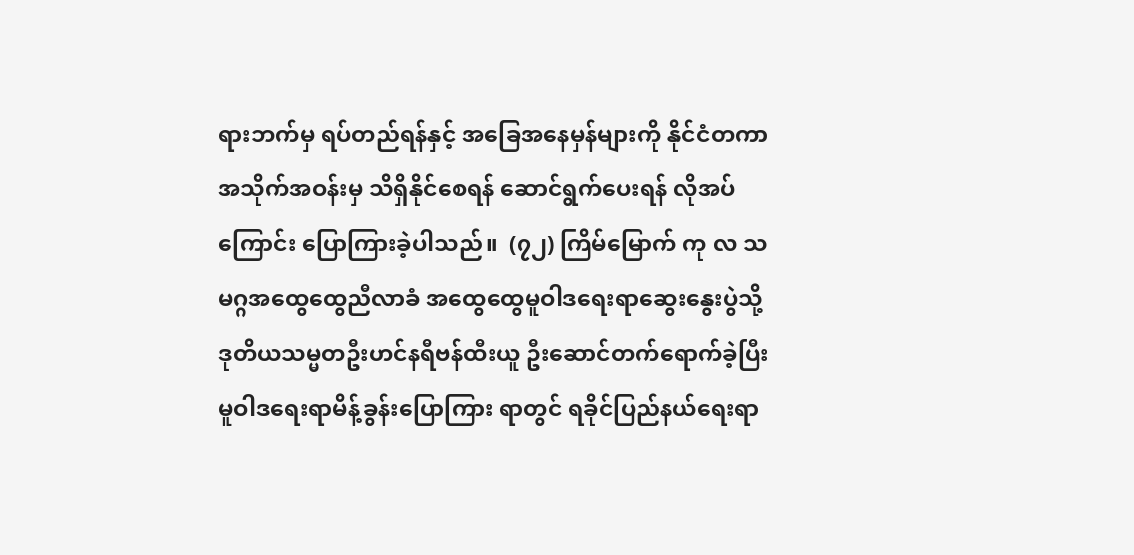ရားဘက်မှ ရပ်တည်ရန်နှင့် အခြေအနေမှန်များကို နိုင်ငံတကာ အသိုက်အဝန်းမှ သိရှိနိုင်စေရန် ဆောင်ရွက်ပေးရန် လိုအပ်ကြောင်း ပြောကြားခဲ့ပါသည်။  (၇၂) ကြိမ်မြောက် ကု လ သမဂ္ဂအထွေထွေညီလာခံ အထွေထွေမူဝါဒရေးရာဆွေးနွေးပွဲသို့ ဒုတိယသမ္မတဦးဟင်နရီဗန်ထီးယူ ဦးဆောင်တက်ရောက်ခဲ့ပြီး မူဝါဒရေးရာမိန့်ခွန်းပြောကြား ရာတွင် ရခိုင်ပြည်နယ်ရေးရာ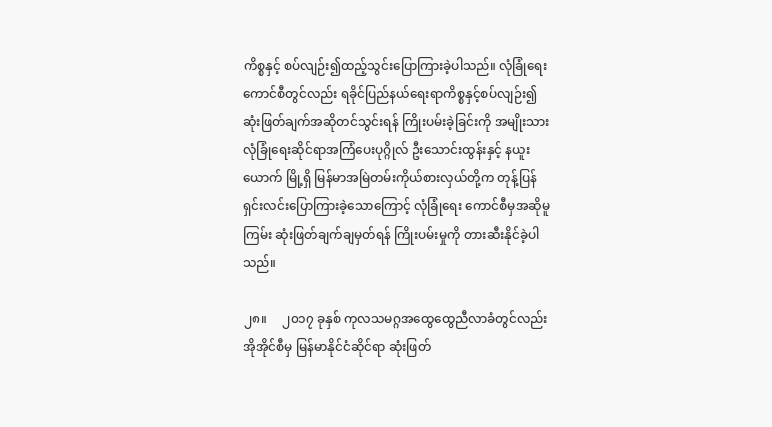ကိစ္စနှင့် စပ်လျဉ်း၍ထည့်သွင်းပြောကြားခဲ့ပါသည်။ လုံခြုံရေး ကောင်စီတွင်လည်း ရခိုင်ပြည်နယ်ရေးရာကိစ္စနှင့်စပ်လျဉ်း၍ ဆုံးဖြတ်ချက်အဆိုတင်သွင်းရန် ကြိုးပမ်းခဲ့ခြင်းကို အမျိုးသားလုံခြုံရေးဆိုင်ရာအကြံပေးပုဂ္ဂိုလ် ဦးသောင်းထွန်းနှင့် နယူးယောက် မြို့ရှိ မြန်မာအမြဲတမ်းကိုယ်စားလှယ်တို့က တုန့်ပြန်ရှင်းလင်းပြောကြားခဲ့သောကြောင့် လုံခြုံရေး ကောင်စီမှအဆိုမူကြမ်း ဆုံးဖြတ်ချက်ချမှတ်ရန် ကြိုးပမ်းမှုကို တားဆီးနိုင်ခဲ့ပါသည်။

၂၈။     ၂၀၁၇ ခုနှစ် ကုလသမဂ္ဂအထွေထွေညီလာခံတွင်လည်း အိုအိုင်စီမှ မြန်မာနိုင်ငံဆိုင်ရာ ဆုံးဖြတ်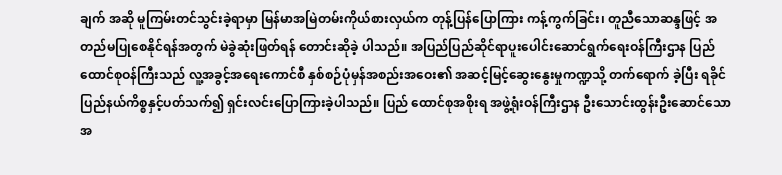ချက် အဆို မူကြမ်းတင်သွင်းခဲ့ရာမှာ မြန်မာအမြဲတမ်းကိုယ်စားလှယ်က တုန့်ပြန်ပြောကြား ကန့်ကွက်ခြင်း၊ တူညီသောဆန္ဒဖြင့် အတည်မပြုစေနိုင်ရန်အတွက် မဲခွဲဆုံးဖြတ်ရန် တောင်းဆိုခဲ့ ပါသည်။ အပြည်ပြည်ဆိုင်ရာပူးပေါင်းဆောင်ရွက်ရေးဝန်ကြီးဌာန ပြည်ထောင်စုဝန်ကြီးသည် လူ့အခွင့်အရေးကောင်စီ နှစ်စဉ်ပုံမှန်အစည်းအဝေး၏ အဆင့်မြင့်ဆွေးနွေးမှုကဏ္ဍသို့ တက်ရောက် ခဲ့ပြီး ရခိုင်ပြည်နယ်ကိစ္စနှင့်ပတ်သက်၍ ရှင်းလင်းပြောကြားခဲ့ပါသည်။ ပြည် ထောင်စုအစိုးရ အဖွဲ့ရုံးဝန်ကြီးဌာန ဦးသောင်းထွန်းဦးဆောင်သောအ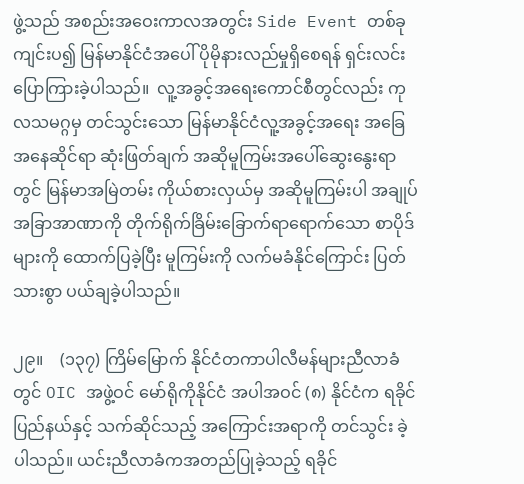ဖွဲ့သည် အစည်းအဝေးကာလအတွင်း Side Event တစ်ခုကျင်းပ၍ မြန်မာနိုင်ငံအပေါ် ပိုမိုနားလည်မှုရှိစေရန် ရှင်းလင်း ပြောကြားခဲ့ပါသည်။  လူ့အခွင့်အရေးကောင်စီတွင်လည်း ကုလသမဂ္ဂမှ တင်သွင်းသော မြန်မာနိုင်ငံလူ့အခွင့်အရေး အခြေအနေဆိုင်ရာ ဆုံးဖြတ်ချက် အဆိုမူကြမ်းအပေါ်ဆွေးနွေးရာတွင် မြန်မာအမြဲတမ်း ကိုယ်စားလှယ်မှ အဆိုမူကြမ်းပါ အချုပ်အခြာအာဏာကို တိုက်ရိုက်ခြိမ်းခြောက်ရာရောက်သော စာပိုဒ်များကို ထောက်ပြခဲ့ပြီး မူကြမ်းကို လက်မခံနိုင်ကြောင်း ပြတ်သားစွာ ပယ်ချခဲ့ပါသည်။

၂၉။    (၁၃၇) ကြိမ်မြောက် နိုင်ငံတကာပါလီမန်များညီလာခံတွင် OIC အဖွဲ့ဝင် မော်ရိုကိုနိုင်ငံ အပါအဝင် (၈) နိုင်ငံက ရခိုင်ပြည်နယ်နှင့် သက်ဆိုင်သည့် အကြောင်းအရာကို တင်သွင်း ခဲ့ပါသည်။ ယင်းညီလာခံကအတည်ပြုခဲ့သည့် ရခိုင်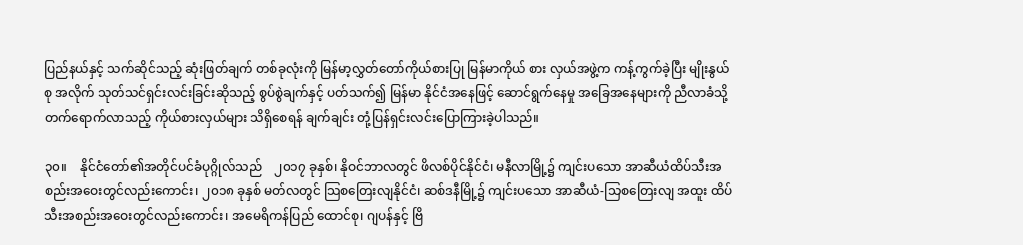ပြည်နယ်နှင့် သက်ဆိုင်သည့် ဆုံးဖြတ်ချက် တစ်ခုလုံးကို မြန်မာ့လွှတ်တော်ကိုယ်စားပြု မြန်မာကိုယ် စား လှယ်အဖွဲ့က ကန့်ကွက်ခဲ့ပြီး မျိုးနွယ်စု အလိုက် သုတ်သင်ရှင်းလင်းခြင်းဆိုသည့် စွပ်စွဲချက်နှင့် ပတ်သက်၍ မြန်မာ နိုင်ငံအနေဖြင့် ဆောင်ရွက်နေမှု အခြေအနေများကို ညီလာခံသို့ တက်ရောက်လာသည့် ကိုယ်စားလှယ်များ သိရှိစေရန် ချက်ချင်း တုံ့ပြန်ရှင်းလင်းပြောကြားခဲ့ပါသည်။

၃၀။    နိုင်ငံတော်၏အတိုင်ပင်ခံပုဂ္ဂိုလ်သည်    ၂၀၁၇ ခုနှစ်၊ နိုဝင်ဘာလတွင် ဖိလစ်ပိုင်နိုင်ငံ၊ မနီလာမြို့၌ ကျင်းပသော အာဆီယံထိပ်သီးအစည်းအဝေးတွင်လည်းကောင်း၊ ၂၀၁၈ ခုနှစ် မတ်လတွင် သြစတြေးလျနိုင်ငံ၊ ဆစ်ဒနီမြို့၌ ကျင်းပသော အာဆီယံ-သြစတြေးလျ အထူး ထိပ်သီးအစည်းအဝေးတွင်လည်းကောင်း၊ အမေရိကန်ပြည် ထောင်စု၊ ဂျပန်နှင့် ဗြိ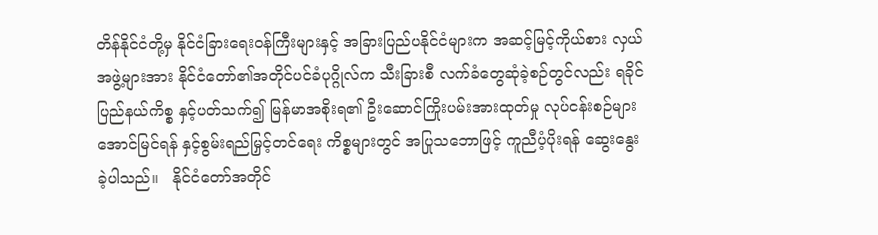တိန်နိုင်ငံတို့မှ နိုင်ငံခြားရေးဝန်ကြီးများနှင့် အခြားပြည်ပနိုင်ငံများက အဆင့်မြင့်ကိုယ်စား လှယ်အဖွဲ့များအား နိုင်ငံတော်၏အတိုင်ပင်ခံပုဂ္ဂိုလ်က သီးခြားစီ လက်ခံတွေဆုံခဲ့စဉ်တွင်လည်း ရခိုင်ပြည်နယ်ကိစ္စ နှင့်ပတ်သက်၍ မြန်မာအစိုးရ၏ ဦးဆောင်ကြိုးပမ်းအားထုတ်မှု လုပ်ငန်းစဉ်များ အောင်မြင်ရန် နှင့်စွမ်းရည်မြှင့်တင်ရေး ကိစ္စများတွင် အပြုသဘောဖြင့် ကူညီပံ့ပိုးရန် ဆွေးနွေးခဲ့ပါသည်။   နိုင်ငံတော်အတိုင်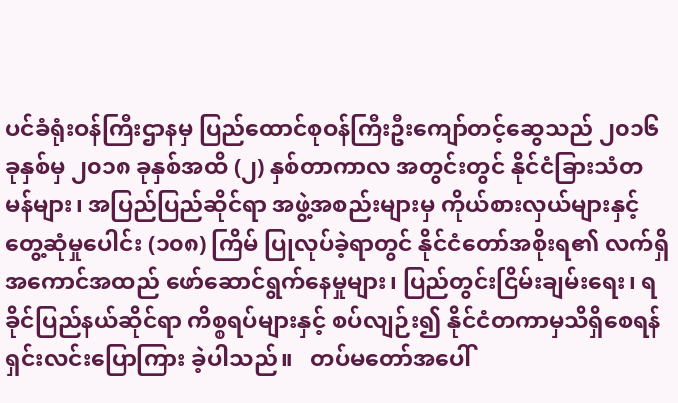ပင်ခံရုံးဝန်ကြီးဌာနမှ ပြည်ထောင်စုဝန်ကြီးဦးကျော်တင့်ဆွေသည် ၂၀၁၆ ခုနှစ်မှ ၂၀၁၈ ခုနှစ်အထိ (၂) နှစ်တာကာလ အတွင်းတွင် နိုင်ငံခြားသံတမန်များ၊ အပြည်ပြည်ဆိုင်ရာ အဖွဲ့အစည်းများမှ ကိုယ်စားလှယ်များနှင့် တွေ့ဆုံမှုပေါင်း (၁၀၈) ကြိမ် ပြုလုပ်ခဲ့ရာတွင် နိုင်ငံတော်အစိုးရ၏ လက်ရှိအကောင်အထည် ဖော်ဆောင်ရွက်နေမှုများ၊ ပြည်တွင်းငြိမ်းချမ်းရေး၊ ရခိုင်ပြည်နယ်ဆိုင်ရာ ကိစ္စရပ်များနှင့် စပ်လျဉ်း၍ နိုင်ငံတကာမှသိရှိစေရန် ရှင်းလင်းပြောကြား ခဲ့ပါသည်။   တပ်မတော်အပေါ်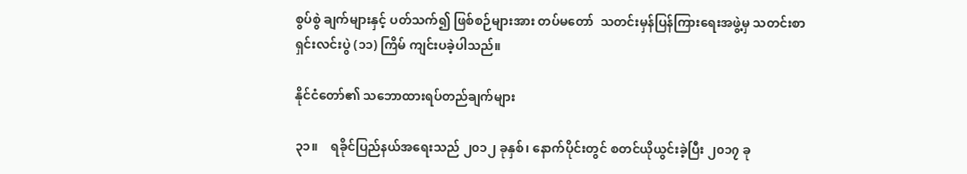စွပ်စွဲ ချက်များနှင့် ပတ်သက်၍ ဖြစ်စဉ်များအား တပ်မတော်  သတင်းမှန်ပြန်ကြားရေးအဖွဲ့မှ သတင်းစာ ရှင်းလင်းပွဲ (၁၁) ကြိမ် ကျင်းပခဲ့ပါသည်။

နိုင်ငံတော်၏ သဘောထားရပ်တည်ချက်များ

၃၁။    ရခိုင်ပြည်နယ်အရေးသည် ၂၀၁၂ ခုနှစ်၊ နောက်ပိုင်းတွင် စတင်ယိုယွင်းခဲ့ပြီး ၂၀၁၇ ခု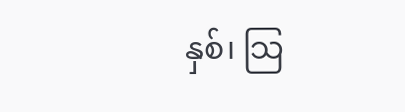နှစ်၊ သြ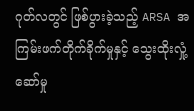ဂုတ်လတွင် ဖြစ်ပွားခဲ့သည့် ARSA အကြမ်းဖက်တိုက်ခိုက်မှုနှင့် သွေးထိုးလှုံ့ဆော်မှု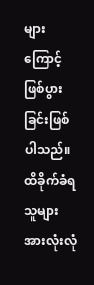များ ကြောင့် ဖြစ်ပွားခြင်းဖြစ်ပါသည်။ ထိခိုက်ခံရသူများ အားလုံးလုံ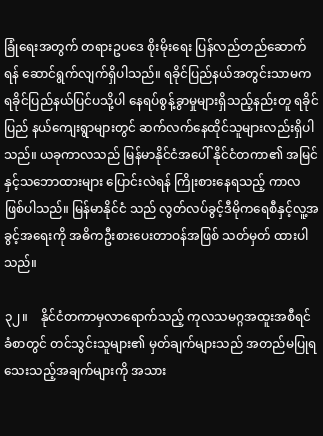ခြုံရေးအတွက် တရားဥပဒေ စိုးမိုးရေး ပြန်လည်တည်ဆောက်ရန် ဆောင်ရွက်လျက်ရှိပါသည်။ ရခိုင်ပြည်နယ်အတွင်းသာမက ရခိုင်ပြည်နယ်ပြင်ပသို့ပါ နေရပ်စွန့်ခွာမှုများရှိသည့်နည်းတူ ရခိုင်ပြည် နယ်ကျေးရွာများတွင် ဆက်လက်နေထိုင်သူများလည်းရှိပါသည်။ ယခုကာလသည် မြန်မာနိုင်ငံအပေါ် နိုင်ငံတကာ၏ အမြင်နှင့်သဘောထားများ ပြောင်းလဲရန် ကြိုးစားနေရသည့် ကာလဖြစ်ပါသည်။ မြန်မာနိုင်ငံ သည် လွတ်လပ်ခွင့်ဒီမိုကရေစီနှင့်လူ့အခွင့်အရေးကို အဓိကဦးစားပေးတာဝန်အဖြစ် သတ်မှတ် ထားပါသည်။

၃၂။    နိုင်ငံတကာမှလာရောက်သည့် ကုလသမဂ္ဂအထူးအစီရင်ခံစာတွင် တင်သွင်းသူများ၏ မှတ်ချက်များသည် အတည်မပြုရသေးသည့်အချက်များကို အသား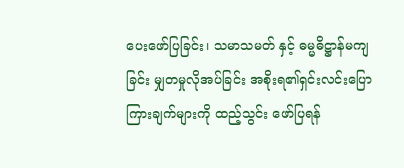ပေးဖော်ပြခြင်း၊ သမာသမတ် နှင့် ဓမ္မဓိဋ္ဌာန်မကျခြင်း မျှတမှုလိုအပ်ခြင်း အစိုးရ၏ရှင်းလင်းပြောကြားချက်များကို ထည့်သွင်း ဖော်ပြရန်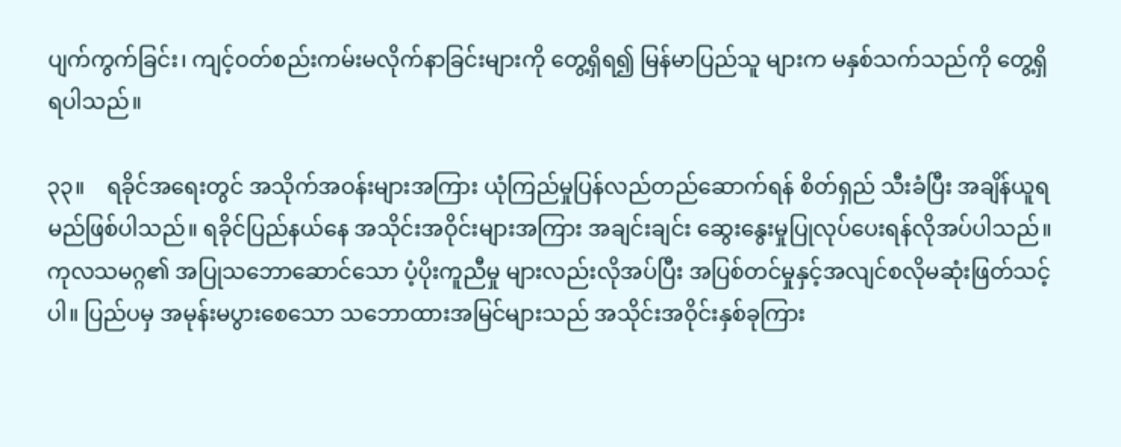ပျက်ကွက်ခြင်း၊ ကျင့်ဝတ်စည်းကမ်းမလိုက်နာခြင်းများကို တွေ့ရှိရ၍ မြန်မာပြည်သူ များက မနှစ်သက်သည်ကို တွေ့ရှိရပါသည်။

၃၃။    ရခိုင်အရေးတွင် အသိုက်အဝန်းများအကြား ယုံကြည်မှုပြန်လည်တည်ဆောက်ရန် စိတ်ရှည် သီးခံပြီး အချိန်ယူရမည်ဖြစ်ပါသည်။ ရခိုင်ပြည်နယ်နေ အသိုင်းအဝိုင်းများအကြား အချင်းချင်း ဆွေးနွေးမှုပြုလုပ်ပေးရန်လိုအပ်ပါသည်။ ကုလသမဂ္ဂ၏ အပြုသဘောဆောင်သော ပံ့ပိုးကူညီမှု များလည်းလိုအပ်ပြီး အပြစ်တင်မှုနှင့်အလျင်စလိုမဆုံးဖြတ်သင့်ပါ။ ပြည်ပမှ အမုန်းမပွားစေသော သဘောထားအမြင်များသည် အသိုင်းအဝိုင်းနှစ်ခုကြား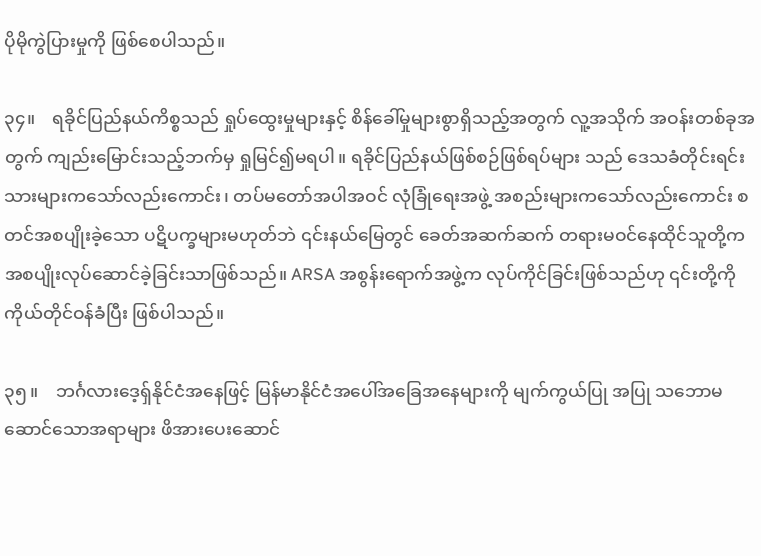ပိုမိုကွဲပြားမှုကို ဖြစ်စေပါသည်။

၃၄။    ရခိုင်ပြည်နယ်ကိစ္စသည် ရှုပ်ထွေးမှုများနှင့် စိန်ခေါ်မှုများစွာရှိသည့်အတွက် လူ့အသိုက် အဝန်းတစ်ခုအ တွက် ကျည်းမြောင်းသည့်ဘက်မှ ရှုမြင်၍မရပါ။ ရခိုင်ပြည်နယ်ဖြစ်စဉ်ဖြစ်ရပ်များ သည် ဒေသခံတိုင်းရင်းသားများကသော်လည်းကောင်း၊ တပ်မတော်အပါအဝင် လုံခြုံရေးအဖွဲ့ အစည်းများကသော်လည်းကောင်း စတင်အစပျိုးခဲ့သော ပဋိပက္ခများမဟုတ်ဘဲ ၎င်းနယ်မြေတွင် ခေတ်အဆက်ဆက် တရားမဝင်နေထိုင်သူတို့က အစပျိုးလုပ်ဆောင်ခဲ့ခြင်းသာဖြစ်သည်။ ARSA အစွန်းရောက်အဖွဲ့က လုပ်ကိုင်ခြင်းဖြစ်သည်ဟု ၎င်းတို့ကို ကိုယ်တိုင်ဝန်ခံပြီး ဖြစ်ပါသည်။

၃၅။    ဘင်္ဂလားဒေ့ရှ်နိုင်ငံအနေဖြင့် မြန်မာနိုင်ငံအပေါ်အခြေအနေများကို မျက်ကွယ်ပြု အပြု သဘောမဆောင်သောအရာများ ဖိအားပေးဆောင်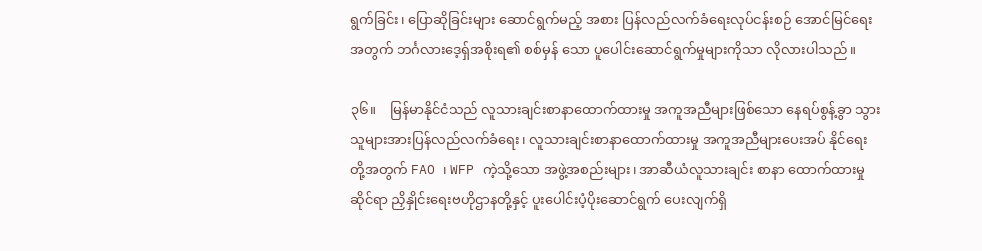ရွက်ခြင်း၊ ပြောဆိုခြင်းများ ဆောင်ရွက်မည့် အစား ပြန်လည်လက်ခံရေးလုပ်ငန်းစဉ် အောင်မြင်ရေးအတွက် ဘင်္ဂလားဒေ့ရှ်အစိုးရ၏ စစ်မှန် သော ပူပေါင်းဆောင်ရွက်မှုများကိုသာ လိုလားပါသည်။

၃၆။    မြန်မာနိုင်ငံသည် လူသားချင်းစာနာထောက်ထားမှု အကူအညီများဖြစ်သော နေရပ်စွန့်ခွာ သွားသူများအားပြန်လည်လက်ခံရေး၊ လူသားချင်းစာနာထောက်ထားမှု အကူအညီများပေးအပ် နိုင်ရေးတို့အတွက် FAO ၊ WFP ကဲ့သို့သော အဖွဲ့အစည်းများ၊ အာဆီယံလူသားချင်း စာနာ ထောက်ထားမှုဆိုင်ရာ ညှိနှိုင်းရေးဗဟိုဌာနတို့နှင့် ပူးပေါင်းပံ့ပိုးဆောင်ရွက် ပေးလျက်ရှိ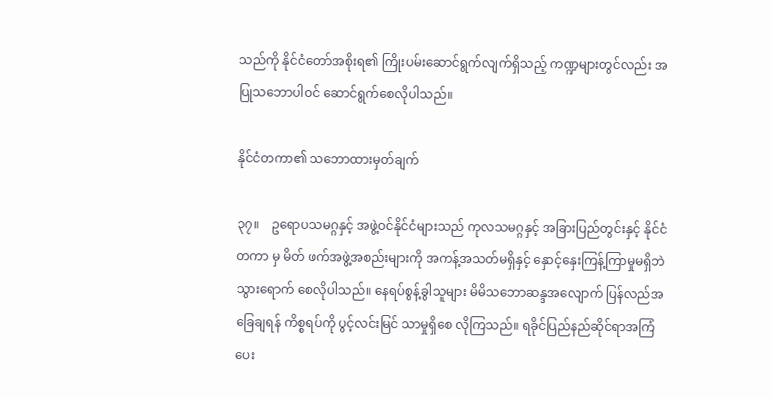သည်ကို နိုင်ငံတော်အစိုးရ၏ ကြိုးပမ်းဆောင်ရွက်လျက်ရှိသည့် ကဏ္ဍများတွင်လည်း အပြုသဘောပါဝင် ဆောင်ရွက်စေလိုပါသည်။

နိုင်ငံတကာ၏ သဘောထားမှတ်ချက်

၃၇။    ဥရောပသမဂ္ဂနှင့် အဖွဲ့ဝင်နိုင်ငံများသည် ကုလသမဂ္ဂနှင့် အခြားပြည်တွင်းနှင့် နိုင်ငံတကာ မှ မိတ် ဖက်အဖွဲ့အစည်းများကို အကန့်အသတ်မရှိနှင့် နှောင့်နှေးကြန့်ကြာမှုမရှိဘဲ သွားရောက် စေလိုပါသည်။ နေရပ်စွန့်ခွါသူများ မိမိသဘောဆန္ဒအလျောက် ပြန်လည်အခြေချရန် ကိစ္စရပ်ကို ပွင့်လင်းမြင် သာမှုရှိစေ လိုကြသည်။ ရခိုင်ပြည်နည်ဆိုင်ရာအကြံပေး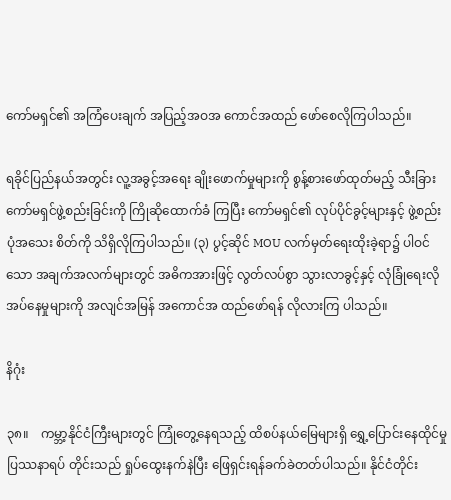ကော်မရှင်၏ အကြံပေးချက် အပြည့်အဝအ ကောင်အထည် ဖော်စေလိုကြပါသည်။

ရခိုင်ပြည်နယ်အတွင်း လူ့အခွင့်အရေး ချိုးဖောက်မှုများကို စွန့်စားဖော်ထုတ်မည့် သီးခြားကော်မရှင်ဖွဲ့စည်းခြင်းကို ကြိုဆိုထောက်ခံ ကြပြီး ကော်မရှင်၏ လုပ်ပိုင်ခွင့်များနှင့် ဖွဲ့စည်းပုံအသေး စိတ်ကို သိရှိလိုကြပါသည်။ (၃) ပွင့်ဆိုင် MOU လက်မှတ်ရေးထိုးခဲ့ရာ၌ ပါဝင်သော အချက်အလက်များတွင် အဓိကအားဖြင့် လွတ်လပ်စွာ သွားလာခွင့်နှင့် လုံခြုံရေးလိုအပ်နေမှုများကို အလျင်အမြန် အကောင်အ ထည်ဖော်ရန် လိုလားကြ ပါသည်။

နိဂုံး

၃၈။    ကမ္ဘာ့နိုင်ငံကြီးများတွင် ကြုံတွေ့နေရသည့် ထိစပ်နယ်မြေများရှိ ရွှေ့ပြောင်းနေထိုင်မှု ပြဿနာရပ် တိုင်းသည် ရှုပ်ထွေးနက်နဲပြီး ဖြေရှင်းရန်ခက်ခဲတတ်ပါသည်။ နိုင်ငံတိုင်း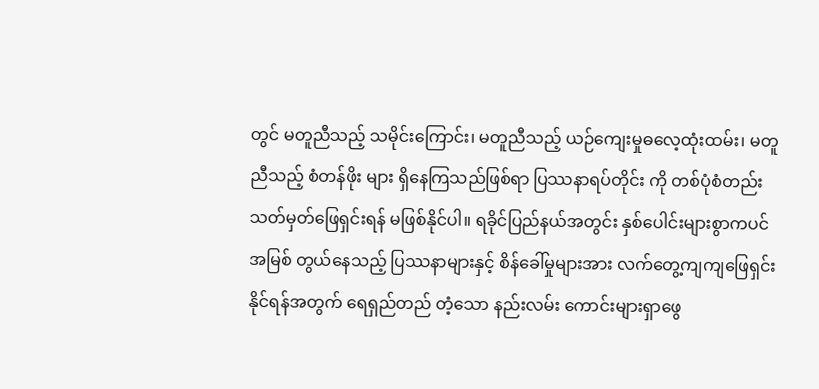တွင် မတူညီသည့် သမိုင်းကြောင်း၊ မတူညီသည့် ယဉ်ကျေးမှုဓလေ့ထုံးထမ်း၊ မတူညီသည့် စံတန်ဖိုး များ ရှိနေကြသည်ဖြစ်ရာ ပြဿနာရပ်တိုင်း ကို တစ်ပုံစံတည်း သတ်မှတ်ဖြေရှင်းရန် မဖြစ်နိုင်ပါ။ ရခိုင်ပြည်နယ်အတွင်း နှစ်ပေါင်းများစွာကပင် အမြစ် တွယ်နေသည့် ပြဿနာများနှင့် စိန်ခေါ်မှုများအား လက်တွေ့ကျကျဖြေရှင်းနိုင်ရန်အတွက် ရေရှည်တည် တံ့သော နည်းလမ်း ကောင်းများရှာဖွေ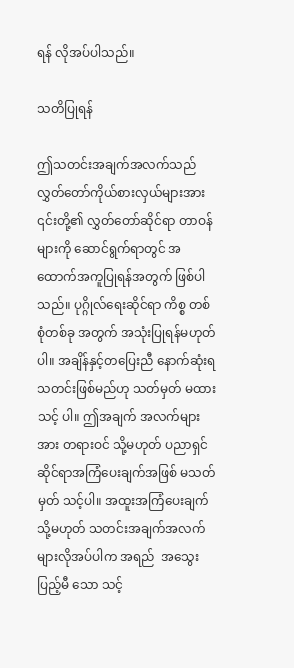ရန် လိုအပ်ပါသည်။

သတိပြုရန်

ဤသတင်းအချက်အလက်သည် လွှတ်တော်ကိုယ်စားလှယ်များအား ၎င်းတို့၏ လွှတ်တော်ဆိုင်ရာ တာဝန် များကို ဆောင်ရွက်ရာတွင် အထောက်အကူပြုရန်အတွက် ဖြစ်ပါသည်။ ပုဂ္ဂိုလ်ရေးဆိုင်ရာ ကိစ္စ တစ်စုံတစ်ခု အတွက် အသုံးပြုရန်မဟုတ်ပါ။ အချိန်နှင့်တပြေးညီ နောက်ဆုံးရသတင်းဖြစ်မည်ဟု သတ်မှတ် မထားသင့် ပါ။ ဤအချက် အလက်များအား တရားဝင် သို့မဟုတ် ပညာရှင်ဆိုင်ရာအကြံပေးချက်အဖြစ် မသတ်မှတ် သင့်ပါ။ အထူးအကြံပေးချက် သို့မဟုတ် သတင်းအချက်အလက်များလိုအပ်ပါက အရည်  အသွေးပြည့်မီ သော သင့်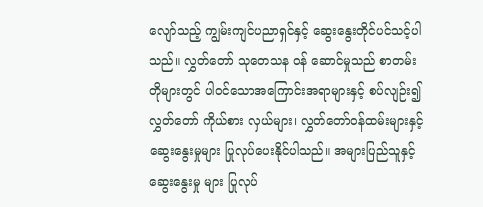လျော်သည့် ကျွမ်းကျင်ပညာရှင်နှင့် ဆွေးနွေးတိုင်ပင်သင့်ပါသည်။ လွှတ်တော် သုတေသန ဝန် ဆောင်မှုသည် စာတမ်းတိုများတွင် ပါဝင်သောအကြောင်းအရာများနှင့် စပ်လျဉ်း၍ လွှတ်တော် ကိုယ်စား လှယ်များ၊ လွှတ်တော်ဝန်ထမ်းများနှင့် ဆွေးနွေးမှုများ ပြုလုပ်ပေးနိုင်ပါသည်။ အများပြည်သူနှင့် ဆွေးနွေးမှု များ ပြုလုပ်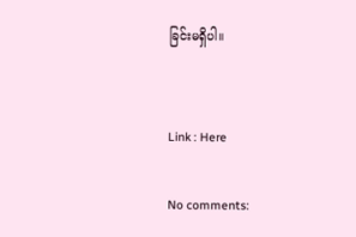ခြင်းမရှိပါ။


Link : Here

No comments: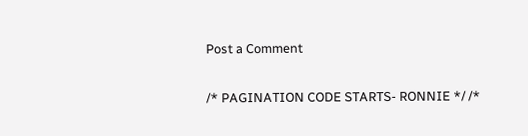Post a Comment

/* PAGINATION CODE STARTS- RONNIE */ /*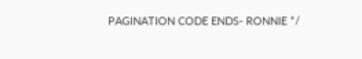PAGINATION CODE ENDS- RONNIE */